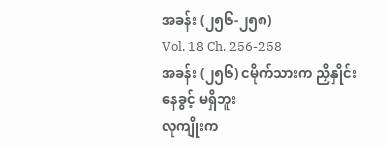အခန်း (၂၅၆-၂၅၈)
Vol. 18 Ch. 256-258
အခန်း (၂၅၆) ငမိုက်သားက ညှိနှိုင်းနေခွင့် မရှိဘူး
လုကျိုးက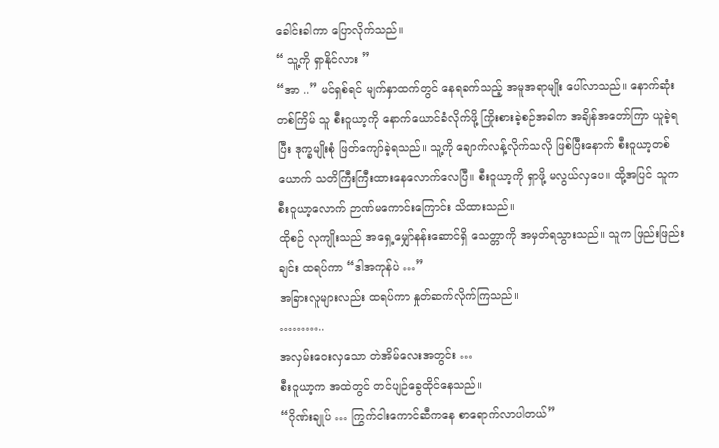ခေါင်းခါကာ ပြောလိုက်သည်။
“ သူ့ကို ရှာနိုင်လား ”
“အာ ..” မင်ရှစ်ရင် မျက်နှာထက်တွင် နေရခက်သည့် အမူအရာမျိုး ပေါ်လာသည်။ နောက်ဆုံးတစ်ကြိမ် သူ စီးဝူယာ့ကို နောက်ယောင်ခံလိုက်ဖို့ ကြိုးစားခဲ့စဉ်အခါက အချိန်အတော်ကြာ ယူခဲ့ရပြီး ဒုက္ခမျိုးစုံ ဖြတ်ကျော်ခဲ့ရသည်။ သူ့ကို ချောက်လန့်လိုက်သလို ဖြစ်ပြီးနောက် စီးဝူယာ့တစ်ယောက် သတိကြီးကြီးထားနေလောက်လေပြီ။ စီးဝူယာ့ကို ရှာဖို့ မလွယ်လှပေ။ ထို့အပြင် သူက စီးဝူယာ့လောက် ဉာဏ်မကောင်းကြောင်း သိထားသည်။
ထိုစဉ် လုကျိုးသည် အရှေ့မျှော်နန်းဆောင်ရှိ သေတ္တာကို အမှတ်ရသွားသည်။ သူက ဖြည်းဖြည်းချင်း ထရပ်ကာ “ဒါအကုန်ပဲ …”
အခြားလူများလည်း ထရပ်ကာ နှုတ်ဆက်လိုက်ကြသည်။
………..
အလှမ်းဝေးလှသော တဲအိမ်လေးအတွင်း …
စီးဝူယာ့က အထဲတွင် တင်ပျဉ်ခွေထိုင်နေသည်။
“ဂိုဏ်းချုပ် … ကြွက်ငါးကောင်ဆီကနေ စာရောက်လာပါတယ်”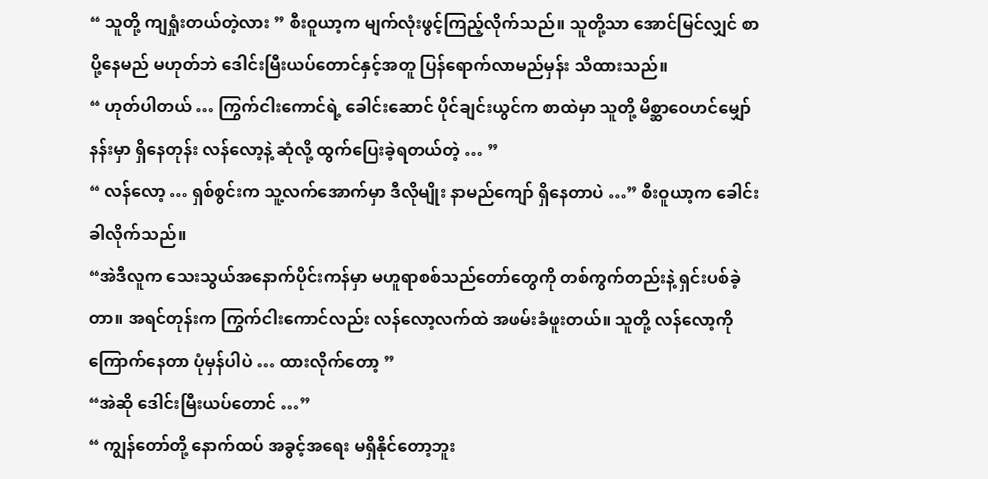“ သူတို့ ကျရှုံးတယ်တဲ့လား ” စီးဝူယာ့က မျက်လုံးဖွင့်ကြည့်လိုက်သည်။ သူတို့သာ အောင်မြင်လျှင် စာပို့နေမည် မဟုတ်ဘဲ ဒေါင်းမြီးယပ်တောင်နှင့်အတူ ပြန်ရောက်လာမည်မှန်း သိထားသည်။
“ ဟုတ်ပါတယ် … ကြွက်ငါးကောင်ရဲ့ ခေါင်းဆောင် ပိုင်ချင်းယွင်က စာထဲမှာ သူတို့ မိစ္ဆာဝေဟင်မျှော်နန်းမှာ ရှိနေတုန်း လန်လော့နဲ့ ဆုံလို့ ထွက်ပြေးခဲ့ရတယ်တဲ့ … ”
“ လန်လော့ … ရှစ်စွင်းက သူ့လက်အောက်မှာ ဒီလိုမျိုး နာမည်ကျော် ရှိနေတာပဲ …” စီးဝူယာ့က ခေါင်းခါလိုက်သည်။
“အဲဒီလူက သေးသွယ်အနောက်ပိုင်းကန်မှာ မဟူရာစစ်သည်တော်တွေကို တစ်ကွက်တည်းနဲ့ ရှင်းပစ်ခဲ့တာ။ အရင်တုန်းက ကြွက်ငါးကောင်လည်း လန်လော့လက်ထဲ အဖမ်းခံဖူးတယ်။ သူတို့ လန်လော့ကို ကြောက်နေတာ ပုံမှန်ပါပဲ … ထားလိုက်တော့ ”
“အဲဆို ဒေါင်းမြီးယပ်တောင် …”
“ ကျွန်တော်တို့ နောက်ထပ် အခွင့်အရေး မရှိနိုင်တော့ဘူး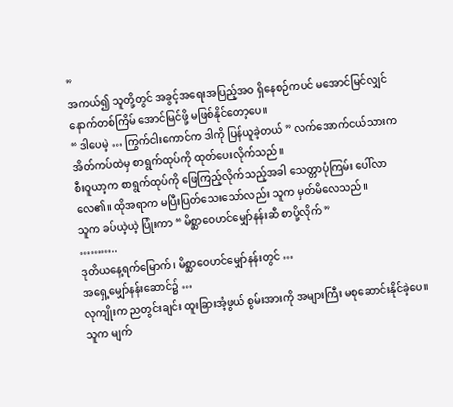”
အကယ်၍ သူတို့တွင် အခွင့်အရေးအပြည့်အဝ ရှိနေစဉ်ကပင် မအောင်မြင်လျှင် နောက်တစ်ကြိမ် အောင်မြင်ဖို့ မဖြစ်နိုင်တော့ပေ။
“ ဒါပေမဲ့ … ကြွက်ငါးကောင်က ဒါကို ပြန်ယူခဲ့တယ် ” လက်အောက်ငယ်သားက အိတ်ကပ်ထဲမှ စာရွက်ထုပ်ကို ထုတ်ပေးလိုက်သည်။
စီးဝူယာ့က စာရွက်ထုပ်ကို ဖြေကြည့်လိုက်သည့်အခါ သေတ္တာပုံကြမ်း ပေါ်လာလေ၏။ ထိုအရာက မပြီးပြတ်သေးသော်လည်း သူက မှတ်မိလေသည်။
သူက ခပ်ယဲ့ယဲ့ ပြုံးကာ “ မိစ္ဆာဝေဟင်မျှော်နန်းဆီ စာပို့လိုက် ”
………..
ဒုတိယနေ့ရက်မြောက်၊ မိစ္ဆာဝေဟင်မျှော်နန်းတွင် …
အရှေ့မျှော်နန်းဆောင်၌ …
လုကျိုးက ညတွင်းချင်း ထူးခြားအံ့ဖွယ် စွမ်းအားကို အများကြီး မစုဆောင်းနိုင်ခဲ့ပေ။ သူက မျက်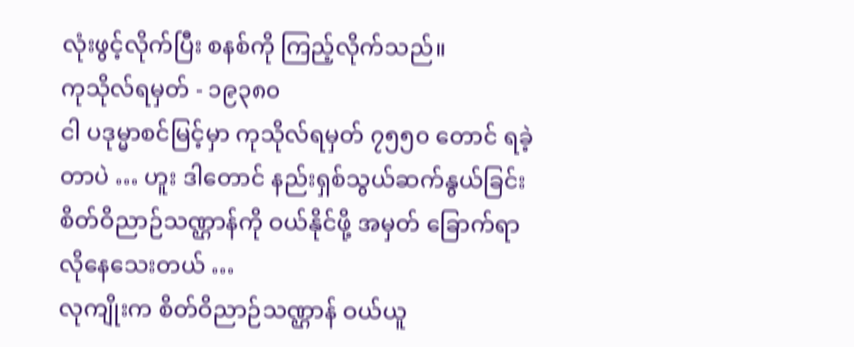လုံးဖွင့်လိုက်ပြီး စနစ်ကို ကြည့်လိုက်သည်။
ကုသိုလ်ရမှတ် - ၁၉၃၈၀
ငါ ပဒုမ္မာစင်မြင့်မှာ ကုသိုလ်ရမှတ် ၇၅၅၀ တောင် ရခဲ့တာပဲ … ဟူး ဒါတောင် နည်းရှစ်သွယ်ဆက်နွယ်ခြင်း စိတ်ဝိညာဉ်သဏ္ဌာန်ကို ဝယ်နိုင်ဖို့ အမှတ် ခြောက်ရာ လိုနေသေးတယ် …
လုကျိုးက စိတ်ဝိညာဉ်သဏ္ဌာန် ဝယ်ယူ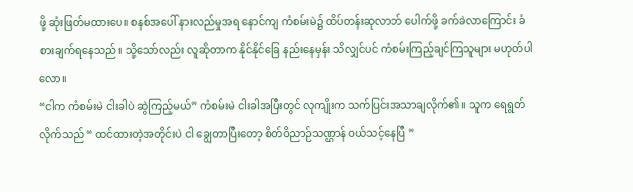ဖို့ ဆုံးဖြတ်မထားပေ။ စနစ်အပေါ် နားလည်မှုအရ နောင်ကျ ကံစမ်းမဲ၌ ထိပ်တန်းဆုလာဘ် ပေါက်ဖို့ ခက်ခဲလာကြောင်း ခံစားချက်ရနေသည်။ သို့သော်လည်း လူဆိုတာက နိုင်နိုင်ခြေ နည်းနေမှန်း သိလျှင်ပင် ကံစမ်းကြည့်ချင်ကြသူများ မဟုတ်ပါလော။
“ငါက ကံစမ်းမဲ ငါးခါပဲ ဆွဲကြည့်မယ်” ကံစမ်းမဲ ငါးခါအပြီးတွင် လုကျိုးက သက်ပြင်းအသာချလိုက်၏။ သူက ရေရွတ်လိုက်သည် “ ထင်ထားတဲ့အတိုင်းပဲ ငါ ချွေတာပြီးတော့ စိတ်ဝိညာဉ်သဏ္ဌာန် ဝယ်သင့်နေပြီ ”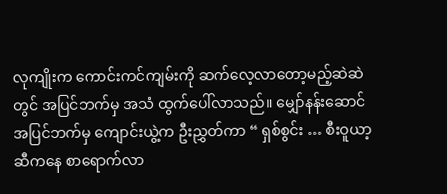လုကျိုးက ကောင်းကင်ကျမ်းကို ဆက်လေ့လာတော့မည့်ဆဲဆဲတွင် အပြင်ဘက်မှ အသံ ထွက်ပေါ်လာသည်။ မျှော်နန်းဆောင်အပြင်ဘက်မှ ကျောင်းယွဲ့က ဦးညွှတ်ကာ “ ရှစ်စွင်း … စီးဝူယာ့ဆီကနေ စာရောက်လာ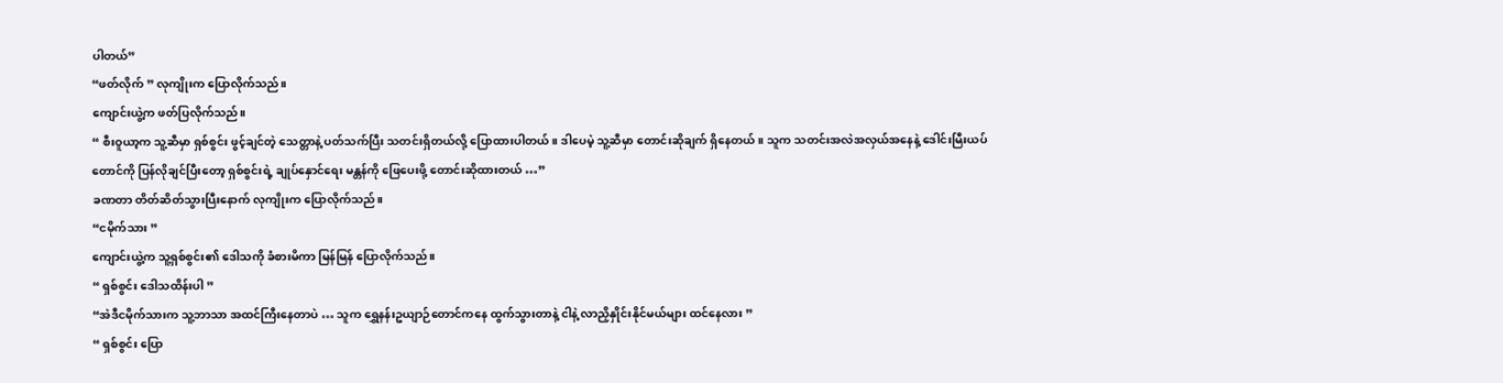ပါတယ်”
“ဖတ်လိုက် ” လုကျိုးက ပြောလိုက်သည်။
ကျောင်းယွဲ့က ဖတ်ပြလိုက်သည်။
“ စီးဝူယာ့က သူ့ဆီမှာ ရှစ်စွင်း ဖွင့်ချင်တဲ့ သေတ္တာနဲ့ ပတ်သက်ပြီး သတင်းရှိတယ်လို့ ပြောထားပါတယ်။ ဒါပေမဲ့ သူ့ဆီမှာ တောင်းဆိုချက် ရှိနေတယ်။ သူက သတင်းအလဲအလှယ်အနေနဲ့ ဒေါင်းမြီးယပ်တောင်ကို ပြန်လိုချင်ပြီးတော့ ရှစ်စွင်းရဲ့ ချုပ်နှောင်ရေး မန္တန်ကို ဖြေပေးဖို့ တောင်းဆိုထားတယ် …”
ခဏတာ တိတ်ဆိတ်သွားပြီးနောက် လုကျိုးက ပြောလိုက်သည်။
“ငမိုက်သား ”
ကျောင်းယွဲ့က သူ့ရှစ်စွင်း၏ ဒေါသကို ခံစားမိကာ မြန်မြန် ပြောလိုက်သည်။
“ ရှစ်စွင်း ဒေါသထိန်းပါ ”
“အဲဒီငမိုက်သားက သူ့ဘာသာ အထင်ကြီးနေတာပဲ … သူက ရွှေနန်းဥယျာဉ်တောင်ကနေ ထွက်သွားတာနဲ့ ငါနဲ့ လာညှိနှိုင်းနိုင်မယ်များ ထင်နေလား ”
“ ရှစ်စွင်း ပြော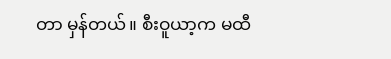တာ မှန်တယ်။ စီးဝူယာ့က မထီ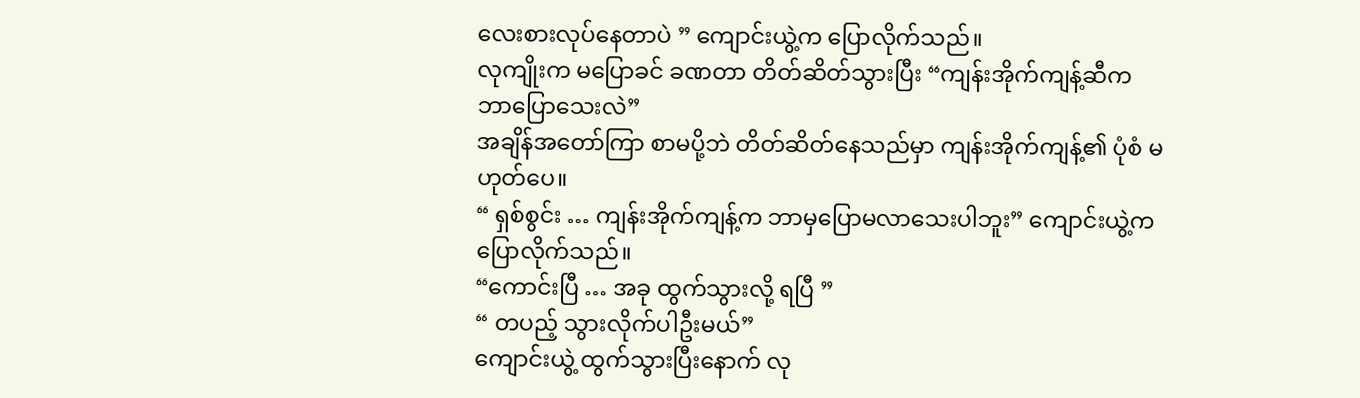လေးစားလုပ်နေတာပဲ ” ကျောင်းယွဲ့က ပြောလိုက်သည်။
လုကျိုးက မပြောခင် ခဏတာ တိတ်ဆိတ်သွားပြီး “ကျန်းအိုက်ကျန့်ဆီက ဘာပြောသေးလဲ”
အချိန်အတော်ကြာ စာမပို့ဘဲ တိတ်ဆိတ်နေသည်မှာ ကျန်းအိုက်ကျန့်၏ ပုံစံ မဟုတ်ပေ။
“ ရှစ်စွင်း … ကျန်းအိုက်ကျန့်က ဘာမှပြောမလာသေးပါဘူး” ကျောင်းယွဲ့က ပြောလိုက်သည်။
“ကောင်းပြီ … အခု ထွက်သွားလို့ ရပြီ ”
“ တပည့် သွားလိုက်ပါဦးမယ်”
ကျောင်းယွဲ့ ထွက်သွားပြီးနောက် လု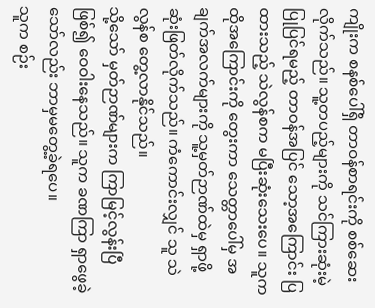ကျိုးက စနစ်ပေါ်ရှိ တာဝန်စာရင်းကို စစ်ဆေးလိုက်သည်။ သူ့တပည့်များကို သင်ကြားဆုံးမဲ့ပြုပြင်ရမည့် တာဝန်အပြင် သော့အကြောင်း ပြထားသည့် သဲလွန်စက မပြီးဆုံးသေးပေ။ သူက ထိုအကြောင်းကို တွေးကာ သေတ္တာပေါ်မှ အချက်အလက်များကို သူ့မှတ်ဉာဏ်ထဲမှ ရှာဖို့ ဆုံးဖြတ်လိုက်သည်။ ကံကောင်းလျှင် သူ သဲလွန်စ တွေ့လာနိုင်သည်။
သို့သော် မှတ်ဉာဏ်များက ကြာမြင့်လွန်းပြီ ဖြစ်၍ ဝေဝါးနေသည်။ သူက ခဏကြာ ရှာဖွေခဲ့သော်လည်း ဘာမှမတွေ့ခဲ့ရပေ။
သူက စဉ်း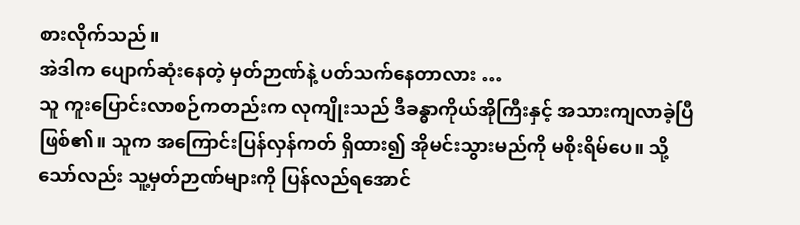စားလိုက်သည်။
အဲဒါက ပျောက်ဆုံးနေတဲ့ မှတ်ဉာဏ်နဲ့ ပတ်သက်နေတာလား …
သူ ကူးပြောင်းလာစဉ်ကတည်းက လုကျိုးသည် ဒီခန္ဓာကိုယ်အိုကြီးနှင့် အသားကျလာခဲ့ပြီ ဖြစ်၏။ သူက အကြောင်းပြန်လှန်ကတ် ရှိထား၍ အိုမင်းသွားမည်ကို မစိုးရိမ်ပေ။ သို့သော်လည်း သူ့မှတ်ဉာဏ်များကို ပြန်လည်ရအောင်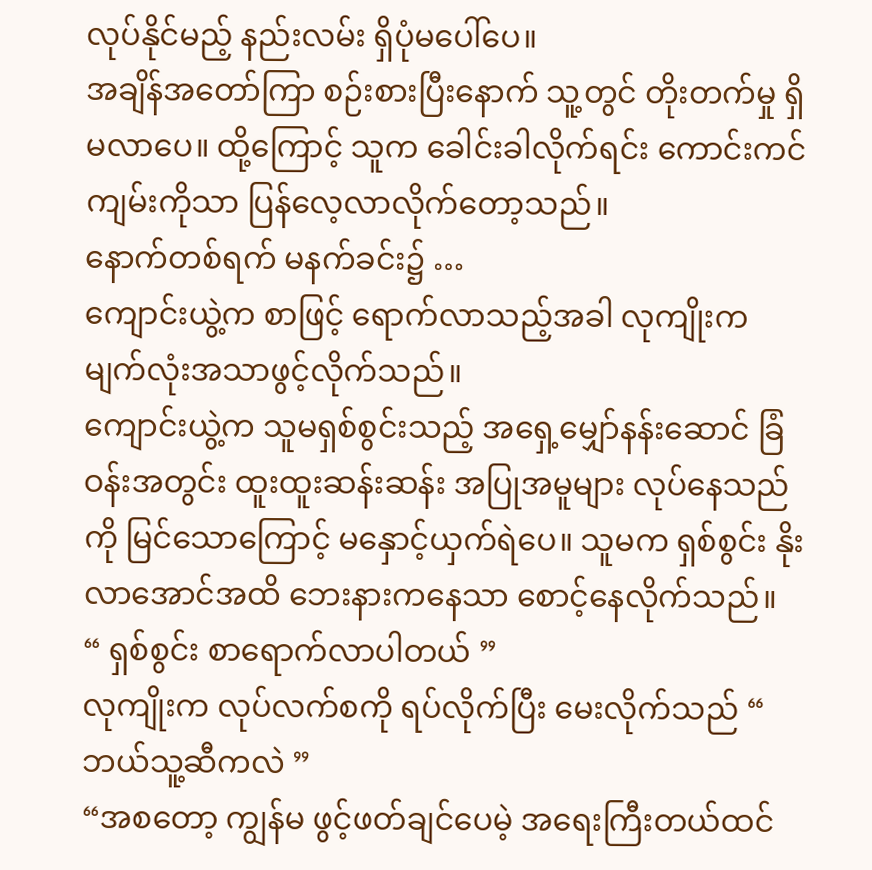လုပ်နိုင်မည့် နည်းလမ်း ရှိပုံမပေါ်ပေ။
အချိန်အတော်ကြာ စဉ်းစားပြီးနောက် သူ့တွင် တိုးတက်မှု ရှိမလာပေ။ ထို့ကြောင့် သူက ခေါင်းခါလိုက်ရင်း ကောင်းကင်ကျမ်းကိုသာ ပြန်လေ့လာလိုက်တော့သည်။
နောက်တစ်ရက် မနက်ခင်း၌ …
ကျောင်းယွဲ့က စာဖြင့် ရောက်လာသည့်အခါ လုကျိုးက မျက်လုံးအသာဖွင့်လိုက်သည်။
ကျောင်းယွဲ့က သူမရှစ်စွင်းသည့် အရှေ့မျှော်နန်းဆောင် ခြံဝန်းအတွင်း ထူးထူးဆန်းဆန်း အပြုအမူများ လုပ်နေသည်ကို မြင်သောကြောင့် မနှောင့်ယှက်ရဲပေ။ သူမက ရှစ်စွင်း နိုးလာအောင်အထိ ဘေးနားကနေသာ စောင့်နေလိုက်သည်။
“ ရှစ်စွင်း စာရောက်လာပါတယ် ”
လုကျိုးက လုပ်လက်စကို ရပ်လိုက်ပြီး မေးလိုက်သည် “ ဘယ်သူ့ဆီကလဲ ”
“အစတော့ ကျွန်မ ဖွင့်ဖတ်ချင်ပေမဲ့ အရေးကြီးတယ်ထင်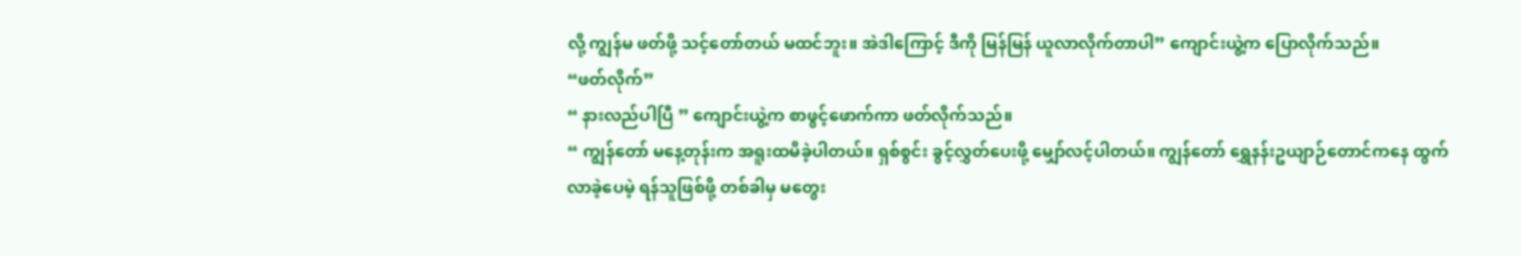လို့ ကျွန်မ ဖတ်ဖို့ သင့်တော်တယ် မထင်ဘူး။ အဲဒါကြောင့် ဒီကို မြန်မြန် ယူလာလိုက်တာပါ” ကျောင်းယွဲ့က ပြောလိုက်သည်။
“ဖတ်လိုက်”
“ နားလည်ပါပြီ ” ကျောင်းယွဲ့က စာဖွင့်ဖောက်ကာ ဖတ်လိုက်သည်။
“ ကျွန်တော် မနေ့တုန်းက အရူးထမိခဲ့ပါတယ်။ ရှစ်စွင်း ခွင့်လွှတ်ပေးဖို့ မျှော်လင့်ပါတယ်။ ကျွန်တော် ရွှေနန်းဥယျာဉ်တောင်ကနေ ထွက်လာခဲ့ပေမဲ့ ရန်သူဖြစ်ဖို့ တစ်ခါမှ မတွေး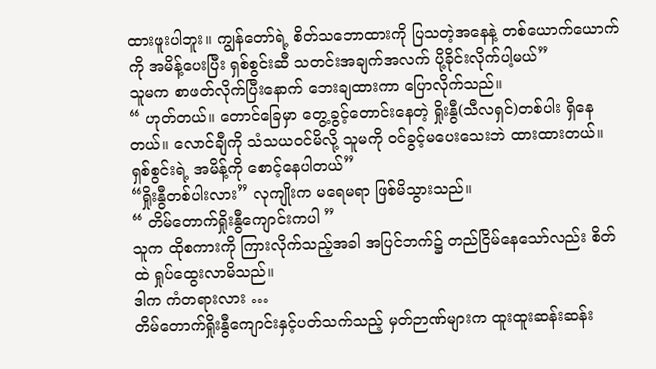ထားဖူးပါဘူး။ ကျွန်တော်ရဲ့ စိတ်သဘောထားကို ပြသတဲ့အနေနဲ့ တစ်ယောက်ယောက်ကို အမိန့်ပေးပြီး ရှစ်စွင်းဆီ သတင်းအချက်အလက် ပို့ခိုင်းလိုက်ပါ့မယ်”
သူမက စာဖတ်လိုက်ပြီးနောက် ဘေးချထားကာ ပြောလိုက်သည်။
“ ဟုတ်တယ်။ တောင်ခြေမှာ တွေ့ခွင့်တောင်းနေတဲ့ ရှိုးနွီ(သီလရှင်)တစ်ပါး ရှိနေတယ်။ လောင်ချီကို သံသယဝင်မိလို့ သူမကို ဝင်ခွင့်မပေးသေးဘဲ ထားထားတယ်။ ရှစ်စွင်းရဲ့ အမိန့်ကို စောင့်နေပါတယ်”
“ရှိုးနွီတစ်ပါးလား” လုကျိုးက မရေမရာ ဖြစ်မိသွားသည်။
“ တိမ်တောက်ရှိုးနွီကျောင်းကပါ ”
သူက ထိုစကားကို ကြားလိုက်သည့်အခါ အပြင်ဘက်၌ တည်ငြိမ်နေသော်လည်း စိတ်ထဲ ရှုပ်ထွေးလာမိသည်။
ဒါက ကံတရားလား …
တိမ်တောက်ရှိုးနွီကျောင်းနှင့်ပတ်သက်သည့် မှတ်ဉာဏ်များက ထူးထူးဆန်းဆန်း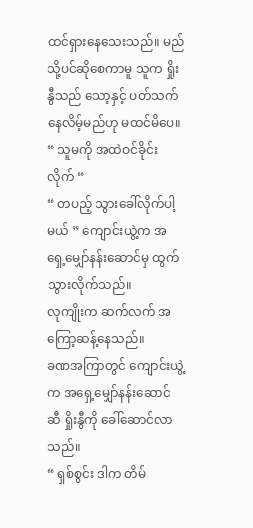ထင်ရှားနေသေးသည်။ မည်သို့ပင်ဆိုစေကာမူ သူက ရှိုးနွီသည် သော့နှင့် ပတ်သက်နေလိမ့်မည်ဟု မထင်မိပေ။
“ သူမကို အထဲဝင်ခိုင်းလိုက် “
“ တပည့် သွားခေါ်လိုက်ပါ့မယ် ” ကျောင်းယွဲ့က အရှေ့မျှော်နန်းဆောင်မှ ထွက်သွားလိုက်သည်။
လုကျိုးက ဆက်လက် အကြော့ဆန့်နေသည်။
ခဏအကြာတွင် ကျောင်းယွဲ့က အရှေ့မျှော်နန်းဆောင်ဆီ ရှိုးနွီကို ခေါ်ဆောင်လာသည်။
“ ရှစ်စွင်း ဒါက တိမ်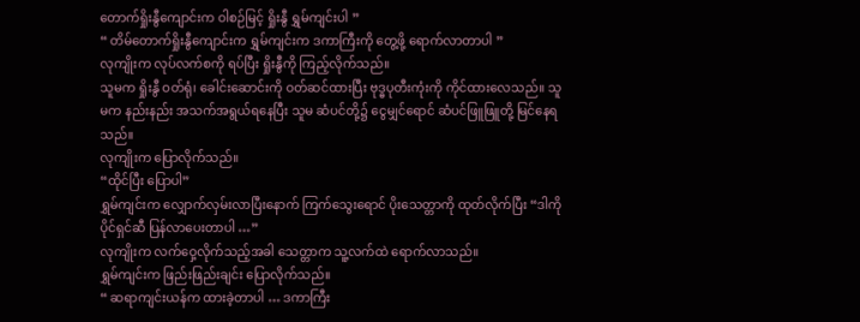တောက်ရှိုးနွီကျောင်းက ဝါစဉ်မြင့် ရှိုးနွီ ရွှမ်ကျင်းပါ ”
“ တိမ်တောက်ရှိုးနွီကျောင်းက ရွှမ်ကျင်းက ဒကာကြီးကို တွေ့ဖို့ ရောက်လာတာပါ ”
လုကျိုးက လုပ်လက်စကို ရပ်ပြီး ရှိုးနွီကို ကြည့်လိုက်သည်။
သူမက ရှိုးနွီ ဝတ်ရုံ၊ ခေါင်းဆောင်းကို ဝတ်ဆင်ထားပြီး ဗုဒ္ဓပုတီးကုံးကို ကိုင်ထားလေသည်။ သူမက နည်းနည်း အသက်အရွယ်ရနေပြီး သူမ ဆံပင်တို့၌ ငွေမျှင်ရောင် ဆံပင်ဖြူဖြူတို့ မြင်နေရသည်။
လုကျိုးက ပြောလိုက်သည်။
“ထိုင်ပြီး ပြောပါ”
ရွှမ်ကျင်းက လျှောက်လှမ်းလာပြီးနောက် ကြက်သွေးရောင် ပိုးသေတ္တာကို ထုတ်လိုက်ပြီး “ဒါကို ပိုင်ရှင်ဆီ ပြန်လာပေးတာပါ …”
လုကျိုးက လက်ဝှေ့လိုက်သည့်အခါ သေတ္တာက သူ့လက်ထဲ ရောက်လာသည်။
ရွှမ်ကျင်းက ဖြည်းဖြည်းချင်း ပြောလိုက်သည်။
“ ဆရာကျင်းယန်က ထားခဲ့တာပါ … ဒကာကြီး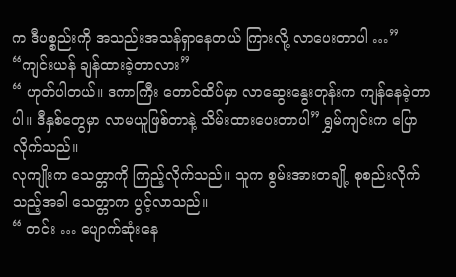က ဒီပစ္စည်းကို အသည်းအသန်ရှာနေတယ် ကြားလို့ လာပေးတာပါ …”
“ကျင်းယန် ချန်ထားခဲ့တာလား”
“ ဟုတ်ပါတယ်။ ဒကာကြီး တောင်ထိပ်မှာ လာဆွေးနွေးတုန်းက ကျန်နေခဲ့တာပါ။ ဒီနှစ်တွေမှာ လာမယူဖြစ်တာနဲ့ သိမ်းထားပေးတာပါ” ရွှမ်ကျင်းက ပြောလိုက်သည်။
လုကျိုးက သေတ္တာကို ကြည့်လိုက်သည်။ သူက စွမ်းအားတချို့ စုစည်းလိုက်သည့်အခါ သေတ္တာက ပွင့်လာသည်။
“ တင်း … ပျောက်ဆုံးနေ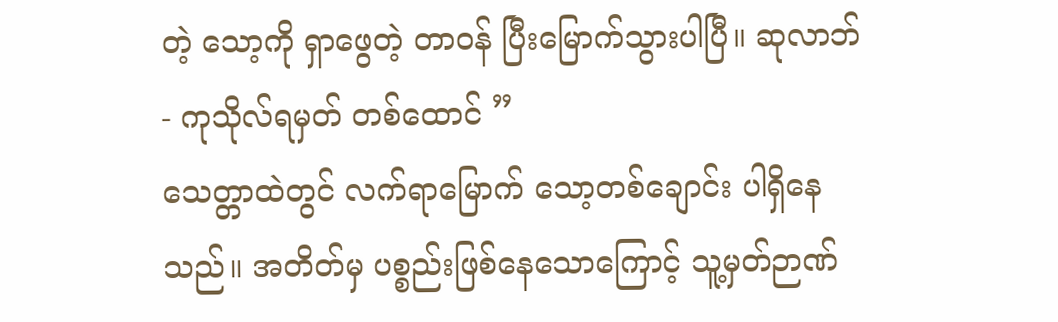တဲ့ သော့ကို ရှာဖွေတဲ့ တာဝန် ပြီးမြောက်သွားပါပြီ။ ဆုလာဘ် - ကုသိုလ်ရမှတ် တစ်ထောင် ”
သေတ္တာထဲတွင် လက်ရာမြောက် သော့တစ်ချောင်း ပါရှိနေသည်။ အတိတ်မှ ပစ္စည်းဖြစ်နေသောကြောင့် သူ့မှတ်ဉာဏ်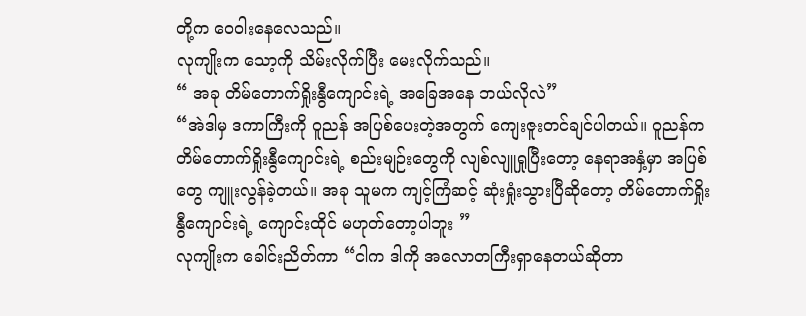တို့က ဝေဝါးနေလေသည်။
လုကျိုးက သော့ကို သိမ်းလိုက်ပြီး မေးလိုက်သည်။
“ အခု တိမ်တောက်ရှိုးနွီကျောင်းရဲ့ အခြေအနေ ဘယ်လိုလဲ”
“အဲဒါမှ ဒကာကြီးကို ၀ူညန် အပြစ်ပေးတဲ့အတွက် ကျေးဇူးတင်ချင်ပါတယ်။ ၀ူညန်က တိမ်တောက်ရှိုးနွီကျောင်းရဲ့ စည်းမျဉ်းတွေကို လျစ်လျူရှုပြီးတော့ နေရာအနှံ့မှာ အပြစ်တွေ ကျူးလွန်ခဲ့တယ်။ အခု သူမက ကျင့်ကြံဆင့် ဆုံးရှုံးသွားပြီဆိုတော့ တိမ်တောက်ရှိုးနွီကျောင်းရဲ့ ကျောင်းထိုင် မဟုတ်တော့ပါဘူး ”
လုကျိုးက ခေါင်းညိတ်ကာ “ငါက ဒါကို အလောတကြီးရှာနေတယ်ဆိုတာ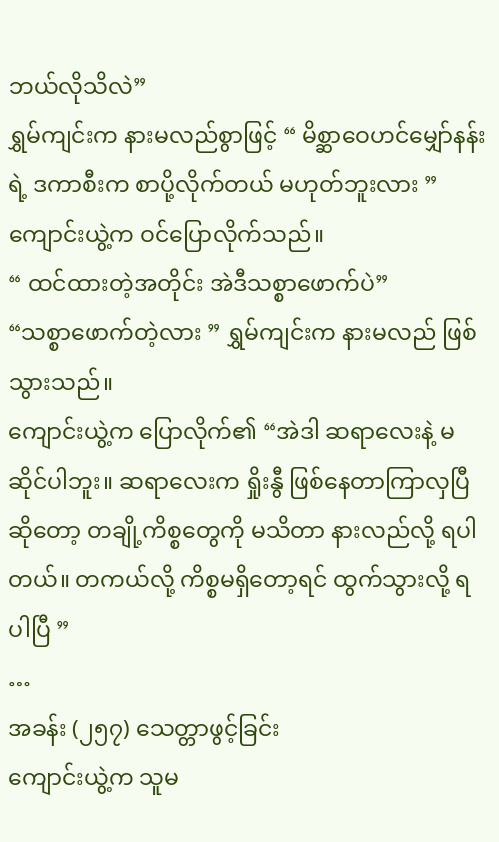ဘယ်လိုသိလဲ”
ရွှမ်ကျင်းက နားမလည်စွာဖြင့် “ မိစ္ဆာဝေဟင်မျှော်နန်းရဲ့ ဒကာစီးက စာပို့လိုက်တယ် မဟုတ်ဘူးလား ”
ကျောင်းယွဲ့က ဝင်ပြောလိုက်သည်။
“ ထင်ထားတဲ့အတိုင်း အဲဒီသစ္စာဖောက်ပဲ”
“သစ္စာဖောက်တဲ့လား ” ရွှမ်ကျင်းက နားမလည် ဖြစ်သွားသည်။
ကျောင်းယွဲ့က ပြောလိုက်၏ “အဲဒါ ဆရာလေးနဲ့ မဆိုင်ပါဘူး။ ဆရာလေးက ရှိုးနွီ ဖြစ်နေတာကြာလှပြီဆိုတော့ တချို့ကိစ္စတွေကို မသိတာ နားလည်လို့ ရပါတယ်။ တကယ်လို့ ကိစ္စမရှိတော့ရင် ထွက်သွားလို့ ရပါပြီ ”
…
အခန်း (၂၅၇) သေတ္တာဖွင့်ခြင်း
ကျောင်းယွဲ့က သူမ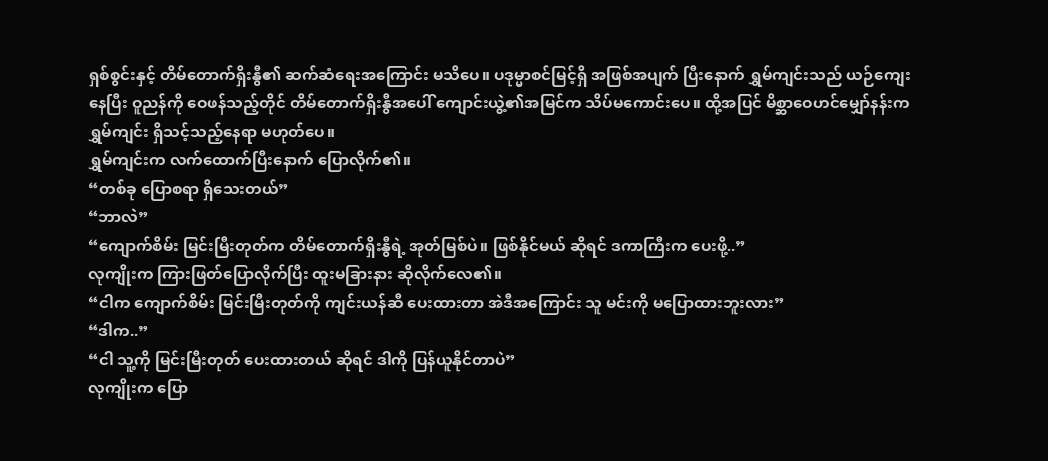ရှစ်စွင်းနှင့် တိမ်တောက်ရှိးနွီ၏ ဆက်ဆံရေးအကြောင်း မသိပေ။ ပဒုမ္မာစင်မြင့်ရှိ အဖြစ်အပျက် ပြီးနောက် ရွှမ်ကျင်းသည် ယဉ်ကျေးနေပြီး ဝူညန်ကို ဝေဖန်သည့်တိုင် တိမ်တောက်ရှိးနွီအပေါ် ကျောင်းယွဲ့၏အမြင်က သိပ်မကောင်းပေ။ ထို့အပြင် မိစ္ဆာဝေဟင်မျှော်နန်းက ရွှမ်ကျင်း ရှိသင့်သည့်နေရာ မဟုတ်ပေ။
ရွှမ်ကျင်းက လက်ထောက်ပြီးနောက် ပြောလိုက်၏။
“တစ်ခု ပြောစရာ ရှိသေးတယ်”
“ဘာလဲ”
“ကျောက်စိမ်း မြင်းမြီးတုတ်က တိမ်တောက်ရှိးနွီရဲ့ အုတ်မြစ်ပဲ။ ဖြစ်နိုင်မယ် ဆိုရင် ဒကာကြီးက ပေးဖို့..”
လုကျိုးက ကြားဖြတ်ပြောလိုက်ပြီး ထူးမခြားနား ဆိုလိုက်လေ၏။
“ငါက ကျောက်စိမ်း မြင်းမြီးတုတ်ကို ကျင်းယန်ဆီ ပေးထားတာ အဲဒီအကြောင်း သူ မင်းကို မပြောထားဘူးလား”
“ဒါက..”
“ငါ သူ့ကို မြင်းမြီးတုတ် ပေးထားတယ် ဆိုရင် ဒါကို ပြန်ယူနိုင်တာပဲ”
လုကျိုးက ပြော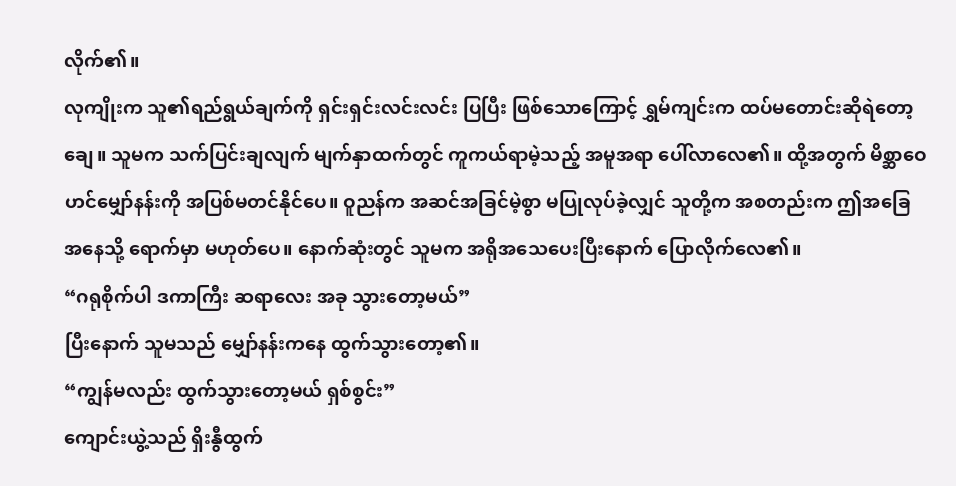လိုက်၏။
လုကျိုးက သူ၏ရည်ရွယ်ချက်ကို ရှင်းရှင်းလင်းလင်း ပြပြီး ဖြစ်သောကြောင့် ရွှမ်ကျင်းက ထပ်မတောင်းဆိုရဲတော့ချေ။ သူမက သက်ပြင်းချလျက် မျက်နှာထက်တွင် ကူကယ်ရာမဲ့သည့် အမူအရာ ပေါ်လာလေ၏။ ထို့အတွက် မိစ္ဆာဝေဟင်မျှော်နန်းကို အပြစ်မတင်နိုင်ပေ။ ဝူညန်က အဆင်အခြင်မဲ့စွာ မပြုလုပ်ခဲ့လျှင် သူတို့က အစတည်းက ဤအခြေအနေသို့ ရောက်မှာ မဟုတ်ပေ။ နောက်ဆုံးတွင် သူမက အရိုအသေပေးပြီးနောက် ပြောလိုက်လေ၏။
“ဂရုစိုက်ပါ ဒကာကြီး ဆရာလေး အခု သွားတော့မယ်”
ပြီးနောက် သူမသည် မျှော်နန်းကနေ ထွက်သွားတော့၏။
“ကျွန်မလည်း ထွက်သွားတော့မယ် ရှစ်စွင်း”
ကျောင်းယွဲ့သည် ရှိးနွီထွက်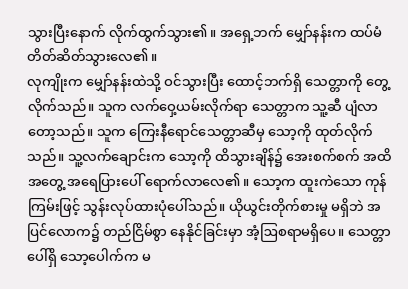သွားပြီးနောက် လိုက်ထွက်သွား၏။ အရှေ့ဘက် မျှော်နန်းက ထပ်မံ တိတ်ဆိတ်သွားလေ၏။
လုကျိုးက မျှော်နန်းထဲသို့ ဝင်သွားပြီး ထောင့်ဘက်ရှိ သေတ္တာကို တွေ့လိုက်သည်။ သူက လက်ဝှေ့ယမ်းလိုက်ရာ သေတ္တာက သူ့ဆီ ပျံလာတော့သည်။ သူက ကြေးနီရောင်သေတ္တာဆီမှ သော့ကို ထုတ်လိုက်သည်။ သူ့လက်ချောင်းက သော့ကို ထိသွားချိန်၌ အေးစက်စက် အထိအတွေ့ အရေပြားပေါ် ရောက်လာလေ၏။ သော့က ထူးကဲသော ကုန်ကြမ်းဖြင့် သွန်းလုပ်ထားပုံပေါ်သည်။ ယိုယွင်းတိုက်စားမှု မရှိဘဲ အပြင်လောက၌ တည်ငြိမ်စွာ နေနိုင်ခြင်းမှာ အံ့ဩစရာမရှိပေ။ သေတ္တာပေါ်ရှိ သော့ပေါက်က မ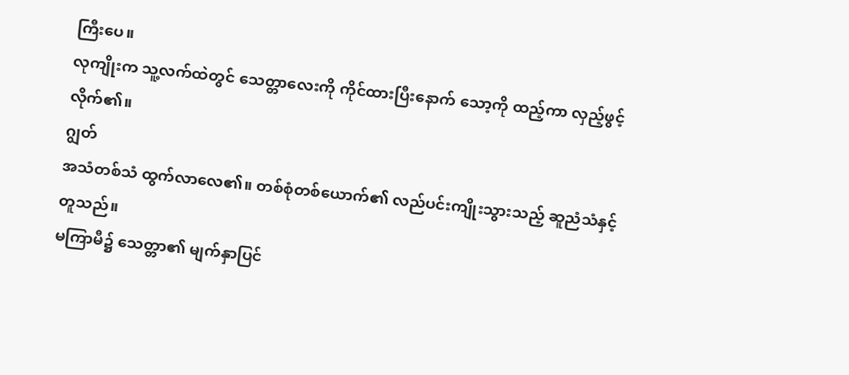ကြီးပေ။
လုကျိုးက သူ့လက်ထဲတွင် သေတ္တာလေးကို ကိုင်ထားပြီးနောက် သော့ကို ထည့်ကာ လှည့်ဖွင့်လိုက်၏။
ဂျွတ်
အသံတစ်သံ ထွက်လာလေ၏။ တစ်စုံတစ်ယောက်၏ လည်ပင်းကျိုးသွားသည့် ဆူညံသံနှင့် တူသည်။
မကြာမီ၌ သေတ္တာ၏ မျက်နှာပြင်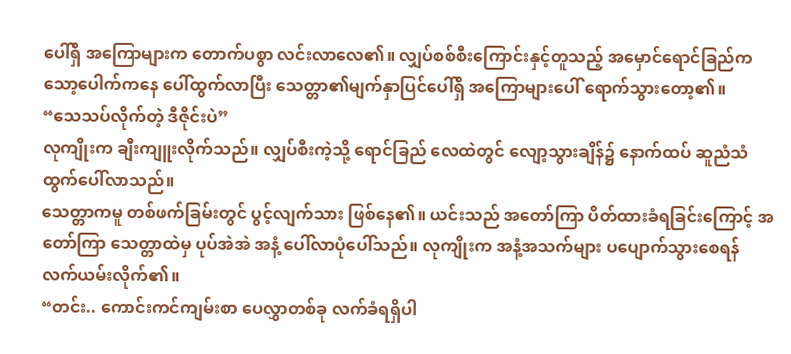ပေါ်ရှိ အကြောများက တောက်ပစွာ လင်းလာလေ၏။ လျှပ်စစ်စီးကြောင်းနှင့်တူသည့် အမှောင်ရောင်ခြည်က သော့ပေါက်ကနေ ပေါ်ထွက်လာပြီး သေတ္တာ၏မျက်နှာပြင်ပေါ်ရှိ အကြောများပေါ် ရောက်သွားတော့၏။
“သေသပ်လိုက်တဲ့ ဒီဇိုင်းပဲ”
လုကျိုးက ချီးကျူးလိုက်သည်။ လျှပ်စီးကဲ့သို့ ရောင်ခြည် လေထဲတွင် လျော့သွားချိန်၌ နောက်ထပ် ဆူညံသံ ထွက်ပေါ်လာသည်။
သေတ္တာကမူ တစ်ဖက်ခြမ်းတွင် ပွင့်လျက်သား ဖြစ်နေ၏။ ယင်းသည် အတော်ကြာ ပိတ်ထားခံရခြင်းကြောင့် အတော်ကြာ သေတ္တာထဲမှ ပုပ်အဲအဲ အနံ့ ပေါ်လာပုံပေါ်သည်။ လုကျိုးက အနံ့အသက်များ ပပျောက်သွားစေရန် လက်ယမ်းလိုက်၏။
“တင်း.. ကောင်းကင်ကျမ်းစာ ပေလွှာတစ်ခု လက်ခံရရှိပါ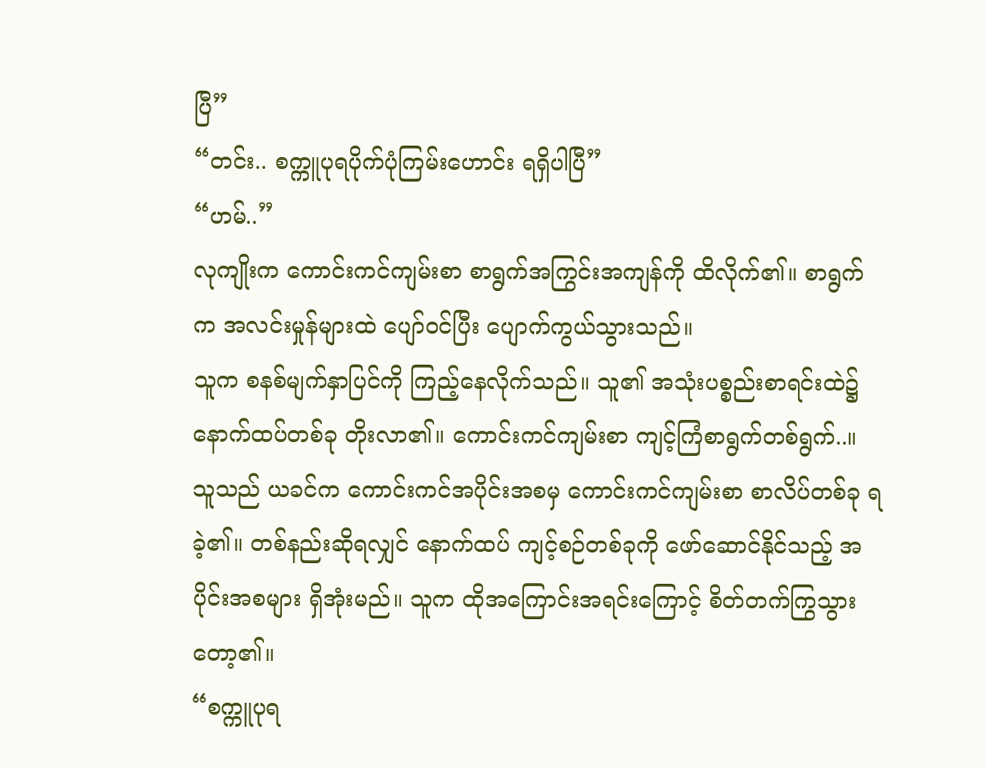ပြီ”
“တင်း.. စက္ကူပုရပိုက်ပုံကြမ်းဟောင်း ရရှိပါပြီ”
“ဟမ်..”
လုကျိုးက ကောင်းကင်ကျမ်းစာ စာရွက်အကြွင်းအကျန်ကို ထိလိုက်၏။ စာရွက်က အလင်းမှုန်များထဲ ပျော်ဝင်ပြီး ပျောက်ကွယ်သွားသည်။
သူက စနစ်မျက်နှာပြင်ကို ကြည့်နေလိုက်သည်။ သူ၏ အသုံးပစ္စည်းစာရင်းထဲ၌ နောက်ထပ်တစ်ခု တိုးလာ၏။ ကောင်းကင်ကျမ်းစာ ကျင့်ကြံစာရွက်တစ်ရွက်..။ သူသည် ယခင်က ကောင်းကင်အပိုင်းအစမှ ကောင်းကင်ကျမ်းစာ စာလိပ်တစ်ခု ရခဲ့၏။ တစ်နည်းဆိုရလျှင် နောက်ထပ် ကျင့်စဉ်တစ်ခုကို ဖော်ဆောင်နိုင်သည့် အပိုင်းအစများ ရှိအုံးမည်။ သူက ထိုအကြောင်းအရင်းကြောင့် စိတ်တက်ကြွသွားတော့၏။
“စက္ကူပုရ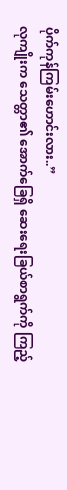ပိုက်ကုန်ကြမ်းဟောင်းလား..”
လုကျိုးက သေတ္တာ၏ အောက်ခြေရှိ ဆေးရေးခြယ်စာရွက်ကို ကြည့်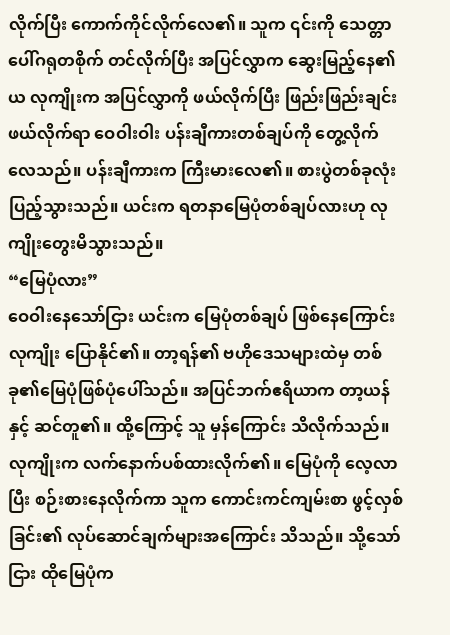လိုက်ပြီး ကောက်ကိုင်လိုက်လေ၏။ သူက ၎င်းကို သေတ္တာပေါ်ဂရုတစိုက် တင်လိုက်ပြီး အပြင်လွှာက ဆွေးမြည့်နေ၏ယ လုကျိုးက အပြင်လွှာကို ဖယ်လိုက်ပြီး ဖြည်းဖြည်းချင်း ဖယ်လိုက်ရာ ဝေဝါးဝါး ပန်းချီကားတစ်ချပ်ကို တွေ့လိုက်လေသည်။ ပန်းချီကားက ကြီးမားလေ၏။ စားပွဲတစ်ခုလုံး ပြည့်သွားသည်။ ယင်းက ရတနာမြေပုံတစ်ချပ်လားဟု လုကျိုးတွေးမိသွားသည်။
“မြေပုံလား”
ဝေဝါးနေသော်ငြား ယင်းက မြေပုံတစ်ချပ် ဖြစ်နေကြောင်း လုကျိုး ပြောနိုင်၏။ တာ့ရန်၏ ဗဟိုဒေသများထဲမှ တစ်ခု၏မြေပုံဖြစ်ပုံပေါ်သည်။ အပြင်ဘက်ဧရိယာက တာ့ယန်နှင့် ဆင်တူ၏။ ထို့ကြောင့် သူ မှန်ကြောင်း သိလိုက်သည်။
လုကျိုးက လက်နောက်ပစ်ထားလိုက်၏။ မြေပုံကို လေ့လာပြီး စဉ်းစားနေလိုက်ကာ သူက ကောင်းကင်ကျမ်းစာ ဖွင့်လှစ်ခြင်း၏ လုပ်ဆောင်ချက်များအကြောင်း သိသည်။ သို့သော်ငြား ထိုမြေပုံက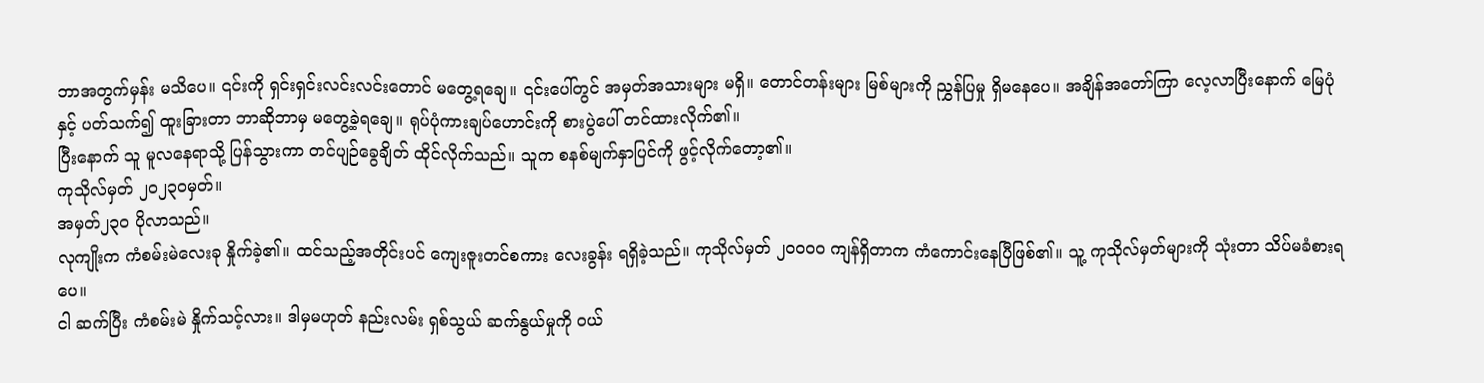ဘာအတွက်မှန်း မသိပေ။ ၎င်းကို ရှင်းရှင်းလင်းလင်းတောင် မတွေ့ရချေ။ ၎င်းပေါ်တွင် အမှတ်အသားများ မရှိ။ တောင်တန်းများ မြစ်များကို ညွှန်ပြမှု ရှိမနေပေ။ အချိန်အတော်ကြာ လေ့လာပြီးနောက် မြေပုံနှင့် ပတ်သက်၍ ထူးခြားတာ ဘာဆိုဘာမှ မတွေ့ခဲ့ရချေ။ ရုပ်ပုံကားချပ်ဟောင်းကို စားပွဲပေါ် တင်ထားလိုက်၏။
ပြီးနောက် သူ မူလနေရာသို့ ပြန်သွားကာ တင်ပျဉ်ခွေချိတ် ထိုင်လိုက်သည်။ သူက စနစ်မျက်နှာပြင်ကို ဖွင့်လိုက်တော့၏။
ကုသိုလ်မှတ် ၂၀၂၃၀မှတ်။
အမှတ်၂၃၀ ပိုလာသည်။
လုကျိုးက ကံစမ်းမဲလေးခု နှိုက်ခဲ့၏။ ထင်သည့်အတိုင်းပင် ကျေးဇူးတင်စကား လေးခွန်း ရရှိခဲ့သည်။ ကုသိုလ်မှတ် ၂၀၀၀၀ ကျန်ရှိတာက ကံကောင်းနေပြီဖြစ်၏။ သူ့ ကုသိုလ်မှတ်များကို သုံးတာ သိပ်မခံစားရပေ။
ငါ ဆက်ပြီး ကံစမ်းမဲ နှိုက်သင့်လား။ ဒါမှမဟုတ် နည်းလမ်း ရှစ်သွယ် ဆက်နွယ်မှုကို ဝယ်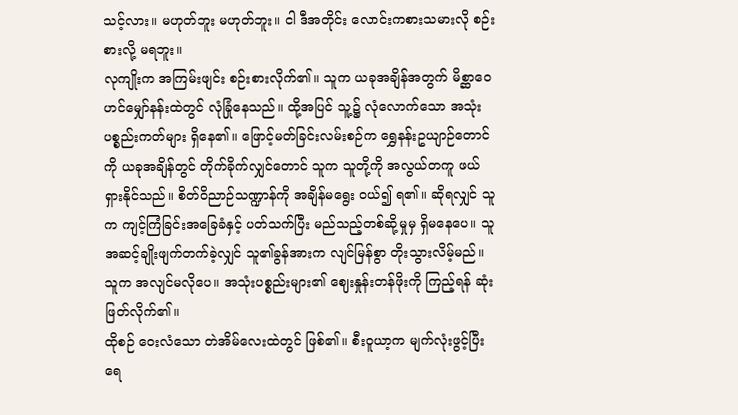သင့်လား။ မဟုတ်ဘူး မဟုတ်ဘူး။ ငါ ဒီအတိုင်း လောင်းကစားသမားလို စဉ်းစားလို့ မရဘူး။
လုကျိုးက အကြမ်းဖျင်း စဉ်းစားလိုက်၏။ သူက ယခုအချိန်အတွက် မိစ္ဆာဝေဟင်မျှော်နန်းထဲတွင် လုံခြုံနေသည်။ ထို့အပြင် သူ့၌ လုံလောက်သော အသုံးပစ္စည်းကတ်များ ရှိနေ၏။ ဖြောင့်မတ်ခြင်းလမ်းစဉ်က ရွှေနန်းဥယျာဉ်တောင်ကို ယခုအချိန်တွင် တိုက်ခိုက်လျှင်တောင် သူက သူတို့ကို အလွယ်တကူ ဖယ်ရှားနိုင်သည်။ စိတ်ဝိညာဉ်သဏ္ဍာန်ကို အချိန်မရွေး ဝယ်၍ ရ၏။ ဆိုရလျှင် သူက ကျင့်ကြံခြင်းအခြေခံနှင့် ပတ်သက်ပြီး မည်သည့်တစ်ဆို့မှုမှ ရှိမနေပေ။ သူ အဆင့်ချိုးဖျက်တက်ခဲ့လျှင် သူ၏ခွန်အားက လျင်မြန်စွာ တိုးသွားလိမ့်မည်။ သူက အလျင်မလိုပေ။ အသုံးပစ္စည်းများ၏ ဈေးနှုန်းတန်ဖိုးကို ကြည့်ရန် ဆုံးဖြတ်လိုက်၏။
ထိုစဉ် ဝေးလံသော တဲအိမ်လေးထဲတွင် ဖြစ်၏။ စီးဝူယာ့က မျက်လုံးဖွင့်ပြီး ရေ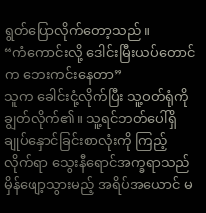ရွတ်ပြောလိုက်တော့သည်။
“ကံကောင်းလို့ ဒေါင်းမြီးယပ်တောင်က ဘေးကင်းနေတာ”
သူက ခေါင်းငုံ့လိုက်ပြီး သူ့ဝတ်ရုံကို ချွတ်လိုက်၏။ သူ့ရင်ဘတ်ပေါ်ရှိ ချုပ်နှောင်ခြင်းစာလုံးကို ကြည့်လိုက်ရာ သွေးနီရောင်အက္ခရာသည် မှိန်ဖျော့သွားမည့် အရိပ်အယောင် မ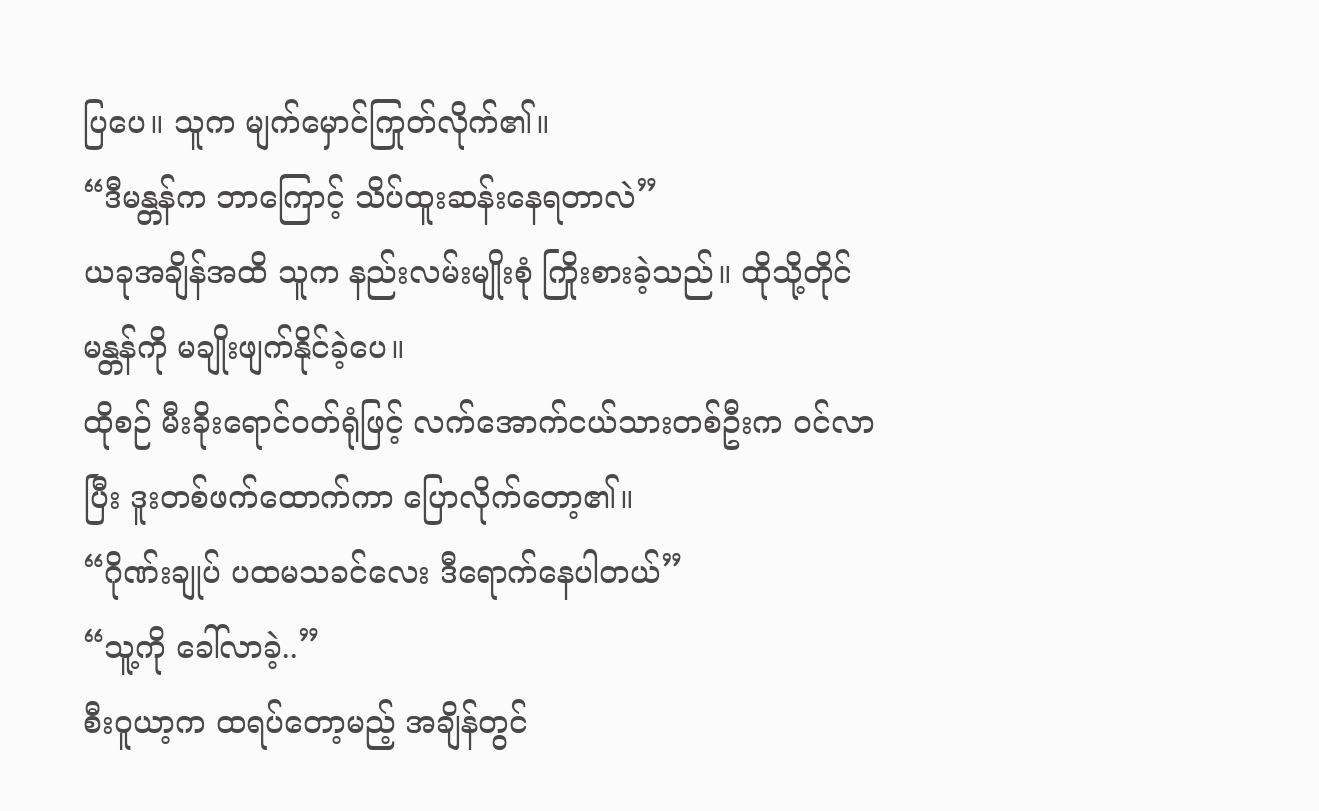ပြပေ။ သူက မျက်မှောင်ကြုတ်လိုက်၏။
“ဒီမန္တန်က ဘာကြောင့် သိပ်ထူးဆန်းနေရတာလဲ”
ယခုအချိန်အထိ သူက နည်းလမ်းမျိုးစုံ ကြိုးစားခဲ့သည်။ ထိုသို့တိုင် မန္တန်ကို မချိုးဖျက်နိုင်ခဲ့ပေ။
ထိုစဉ် မီးခိုးရောင်ဝတ်ရုံဖြင့် လက်အောက်ငယ်သားတစ်ဦးက ဝင်လာပြီး ဒူးတစ်ဖက်ထောက်ကာ ပြောလိုက်တော့၏။
“ဂိုဏ်းချုပ် ပထမသခင်လေး ဒီရောက်နေပါတယ်”
“သူ့ကို ခေါ်လာခဲ့..”
စီးဝူယာ့က ထရပ်တော့မည့် အချိန်တွင်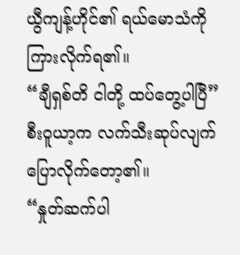ယွီကျန့်ဟိုင်၏ ရယ်မောသံကို ကြားလိုက်ရ၏။
“ချီရှစ်တိ ငါတို့ ထပ်တွေ့ပါပြီ”
စီးဝူယာ့က လက်သီးဆုပ်လျက် ပြောလိုက်တော့၏။
“နှုတ်ဆက်ပါ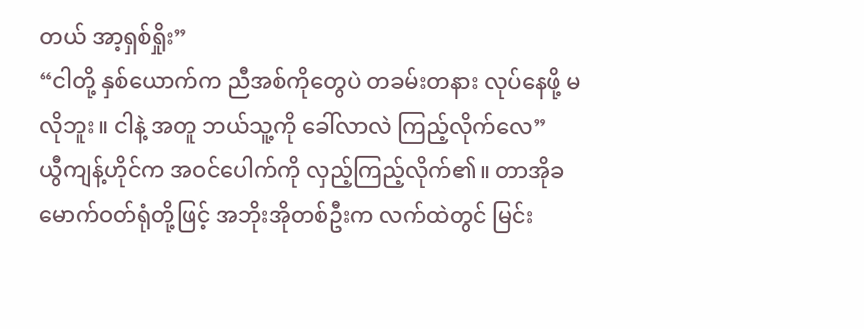တယ် အာ့ရှစ်ရှိုး”
“ငါတို့ နှစ်ယောက်က ညီအစ်ကိုတွေပဲ တခမ်းတနား လုပ်နေဖို့ မလိုဘူး။ ငါနဲ့ အတူ ဘယ်သူ့ကို ခေါ်လာလဲ ကြည့်လိုက်လေ”
ယွီကျန့်ဟိုင်က အဝင်ပေါက်ကို လှည့်ကြည့်လိုက်၏။ တာအိုခမောက်ဝတ်ရုံတို့ဖြင့် အဘိုးအိုတစ်ဦးက လက်ထဲတွင် မြင်း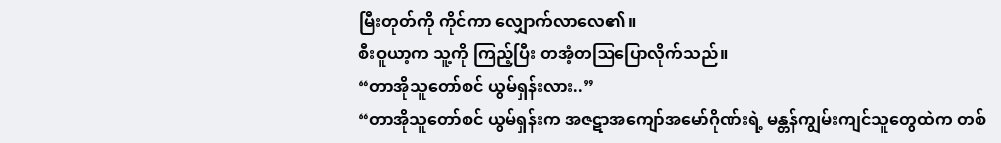မြီးတုတ်ကို ကိုင်ကာ လျှောက်လာလေ၏။
စီးဝူယာ့က သူ့ကို ကြည့်ပြီး တအံ့တဩပြောလိုက်သည်။
“တာအိုသူတော်စင် ယွမ်ရှန်းလား..”
“တာအိုသူတော်စင် ယွမ်ရှန်းက အဇဋာအကျော်အမော်ဂိုဏ်းရဲ့ မန္တန်ကျွမ်းကျင်သူတွေထဲက တစ်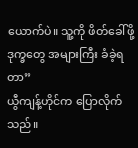ယောက်ပဲ။ သူ့ကို ဖိတ်ခေါ်ဖို့ ဒုက္ခတွေ အများကြီး ခံခဲ့ရတာ”
ယွီကျန့်ဟိုင်က ပြောလိုက်သည်။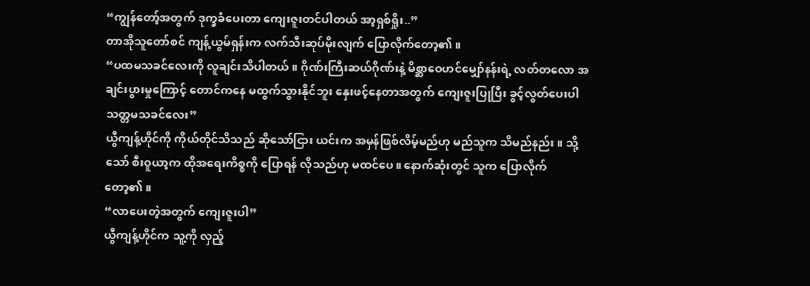“ကျွန်တော့်အတွက် ဒုက္ခခံပေးတာ ကျေးဇူးတင်ပါတယ် အာ့ရှစ်ရှိုး..”
တာအိုသူတော်စင် ကျန့်ယွမ်ရှန်းက လက်သီးဆုပ်မိုးလျက် ပြောလိုက်တော့၏။
“ပထမသခင်လေးကို လူချင်းသိပါတယ်။ ဂိုဏ်းကြီးဆယ်ဂိုဏ်းနဲ့ မိစ္ဆာဝေဟင်မျှော်နန်းရဲ့ လတ်တလော အချင်းပွားမှုကြောင့် တောင်ကနေ မထွက်သွားနိုင်ဘူး နှေးဖင့်နေတာအတွက် ကျေးဇူးပြုပြီး ခွင့်လွတ်ပေးပါ သတ္တမသခင်လေး”
ယွီကျန့်ဟိုင်ကို ကိုယ်တိုင်သိသည် ဆိုသော်ငြား ယင်းက အမှန်ဖြစ်လိမ့်မည်ဟု မည်သူက သိမည်နည်း။ သို့သော် စီးဝူယာ့က ထိုအရေးကိစ္စကို ပြောရန် လိုသည်ဟု မထင်ပေ။ နောက်ဆုံးတွင် သူက ပြောလိုက်တော့၏။
“လာပေးတဲ့အတွက် ကျေးဇူးပါ”
ယွီကျန့်ဟိုင်က သူ့ကို လှည့်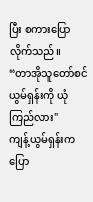ပြီး စကားပြောလိုက်သည်။
“တာအိုသူတော်စင် ယွမ်ရှန်းကို ယုံကြည်လား"
ကျန့်ယွမ်ရှန်းက ပြော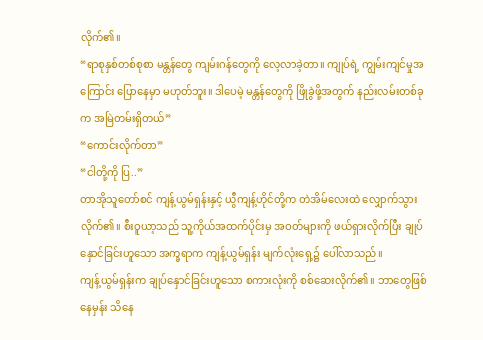လိုက်၏။
“ရာစုနှစ်တစ်စုစာ မန္တန်တွေ ကျမ်းဂန်တွေကို လေ့လာခဲ့တာ။ ကျုပ်ရဲ့ ကျွမ်းကျင်မှုအကြောင်း ပြောနေမှာ မဟုတ်ဘူး။ ဒါပေမဲ့ မန္တန်တွေကို ဖြိုခွဲဖို့အတွက် နည်းလမ်းတစ်ခုက အမြဲတမ်းရှိတယ်”
“ကောင်းလိုက်တာ”
“ငါတို့ကို ပြ..”
တာအိုသူတော်စင် ကျန့်ယွမ်ရှန်းနှင့် ယွီကျန့်ဟိုင်တို့က တဲအိမ်လေးထဲ လျှောက်သွားလိုက်၏။ စီးဝူယာ့သည် သူ့ကိုယ်အထက်ပိုင်းမှ အဝတ်များကို ဖယ်ရှားလိုက်ပြီး ချုပ်နှောင်ခြင်းဟူသော အက္ခရာက ကျန့်ယွမ်ရှန်း မျက်လုံးရှေ့၌ ပေါ်လာသည်။
ကျန့်ယွမ်ရှန်းက ချုပ်နှောင်ခြင်းဟူသော စကားလုံးကို စစ်ဆေးလိုက်၏။ ဘာတွေဖြစ်နေမှန်း သိနေ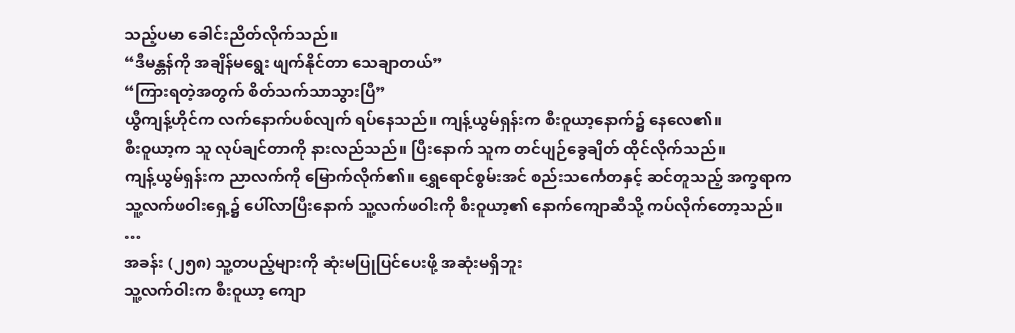သည့်ပမာ ခေါင်းညိတ်လိုက်သည်။
“ဒီမန္တန်ကို အချိန်မရွေး ဖျက်နိုင်တာ သေချာတယ်”
“ကြားရတဲ့အတွက် စိတ်သက်သာသွားပြီ”
ယွီကျန့်ဟိုင်က လက်နောက်ပစ်လျက် ရပ်နေသည်။ ကျန့်ယွမ်ရှန်းက စီးဝူယာ့နောက်၌ နေလေ၏။
စီးဝူယာ့က သူ လုပ်ချင်တာကို နားလည်သည်။ ပြီးနောက် သူက တင်ပျဉ်ခွေချိတ် ထိုင်လိုက်သည်။
ကျန့်ယွမ်ရှန်းက ညာလက်ကို မြောက်လိုက်၏။ ရွှေရောင်စွမ်းအင် စည်းသင်္ကေတနှင့် ဆင်တူသည့် အက္ခရာက သူ့လက်ဖဝါးရှေ့၌ ပေါ်လာပြီးနောက် သူ့လက်ဖဝါးကို စီးဝူယာ့၏ နောက်ကျောဆီသို့ ကပ်လိုက်တော့သည်။
…
အခန်း (၂၅၈) သူ့တပည့်များကို ဆုံးမပြုပြင်ပေးဖို့ အဆုံးမရှိဘူး
သူ့လက်ဝါးက စီးဝူယာ့ ကျော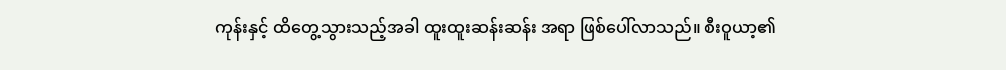ကုန်းနှင့် ထိတွေ့သွားသည့်အခါ ထူးထူးဆန်းဆန်း အရာ ဖြစ်ပေါ်လာသည်။ စီးဝူယာ့၏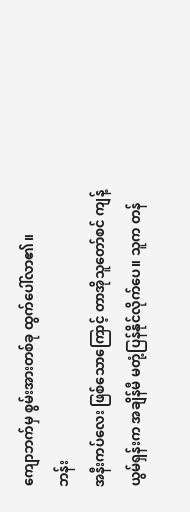ကျောဘက်မှ စွမ်းအားတစ်ခု ထွက်ပေါ်လာ၏။
ဘန်း
အနီးကပ်လေး ဖြစ်သောကြောင့် တာအိုသူတော်စင် ကျန့်ယွမ်ရှန်းက အချိန်မီ မတုံ့ပြန်နိုင်လိုက်ပေ။ သူက တန်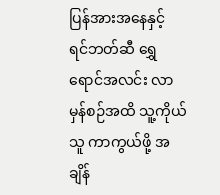ပြန်အားအနေနှင့် ရင်ဘတ်ဆီ ရွှေရောင်အလင်း လာမှန်စဉ်အထိ သူ့ကိုယ်သူ ကာကွယ်ဖို့ အချိန်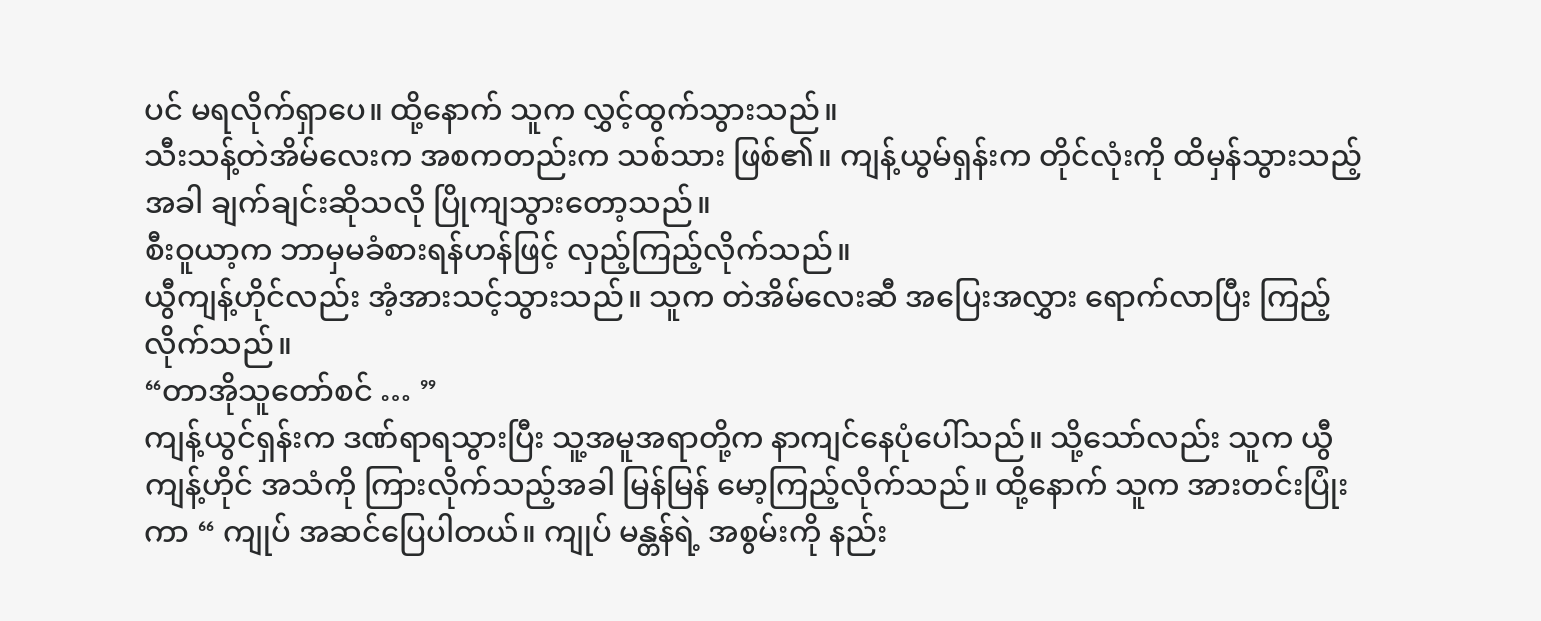ပင် မရလိုက်ရှာပေ။ ထို့နောက် သူက လွှင့်ထွက်သွားသည်။
သီးသန့်တဲအိမ်လေးက အစကတည်းက သစ်သား ဖြစ်၏။ ကျန့်ယွမ်ရှန်းက တိုင်လုံးကို ထိမှန်သွားသည့်အခါ ချက်ချင်းဆိုသလို ပြိုကျသွားတော့သည်။
စီးဝူယာ့က ဘာမှမခံစားရန်ဟန်ဖြင့် လှည့်ကြည့်လိုက်သည်။
ယွီကျန့်ဟိုင်လည်း အံ့အားသင့်သွားသည်။ သူက တဲအိမ်လေးဆီ အပြေးအလွှား ရောက်လာပြီး ကြည့်လိုက်သည်။
“တာအိုသူတော်စင် … ”
ကျန့်ယွင်ရှန်းက ဒဏ်ရာရသွားပြီး သူ့အမူအရာတို့က နာကျင်နေပုံပေါ်သည်။ သို့သော်လည်း သူက ယွီကျန့်ဟိုင် အသံကို ကြားလိုက်သည့်အခါ မြန်မြန် မော့ကြည့်လိုက်သည်။ ထို့နောက် သူက အားတင်းပြုံးကာ “ ကျုပ် အဆင်ပြေပါတယ်။ ကျုပ် မန္တန်ရဲ့ အစွမ်းကို နည်း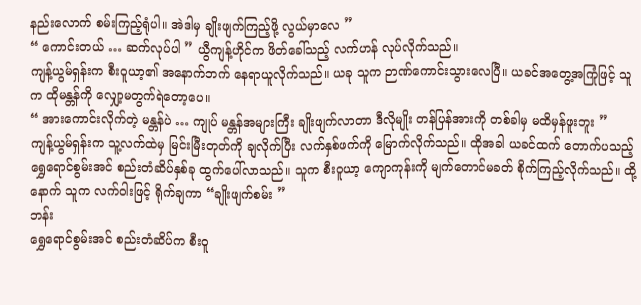နည်းလောက် စမ်းကြည့်ရုံပါ။ အဲဒါမှ ချိုးဖျက်ကြည့်ဖို့ လွယ်မှာလေ ”
“ ကောင်းတယ် … ဆက်လုပ်ပါ ” ယွီကျန့်ဟိုင်က ဖိတ်ခေါ်သည့် လက်ဟန် လုပ်လိုက်သည်။
ကျန့်ယွမ်ရှန်းက စီးဝူယာ့၏ အနောက်ဘက် နေရာယူလိုက်သည်။ ယခု သူက ဉာဏ်ကောင်းသွားလေပြီ။ ယခင်အတွေ့အကြုံဖြင့် သူက ထိုမန္တန်ကို လျှော့မတွက်ရဲတော့ပေ။
“ အားကောင်းလိုက်တဲ့ မန္တန်ပဲ … ကျုပ် မန္တန်အများကြီး ချိုးဖျက်လာတာ ဒီလိုမျိုး တန်ပြန်အားကို တစ်ခါမှ မထိမှန်ဖူးဘူး ”
ကျန့်ယွမ်ရှန်းက သူ့လက်ထဲမှ မြင်းမြီးတုတ်ကို ချလိုက်ပြီး လက်နှစ်ဖက်ကို မြောက်လိုက်သည်။ ထိုအခါ ယခင်ထက် တောက်ပသည့် ရွှေရောင်စွမ်းအင် စည်းတံဆိပ်နှစ်ခု ထွက်ပေါ်လာသည်။ သူက စီးဝူယာ့ ကျောကုန်းကို မျက်တောင်မခတ် စိုက်ကြည့်လိုက်သည်။ ထို့နောက် သူက လက်ဝါးဖြင့် ရိုက်ချကာ “ချိုးဖျက်စမ်း ”
ဘန်း
ရွှေရောင်စွမ်းအင် စည်းတံဆိပ်က စီးဝူ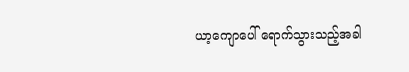ယာ့ကျောပေါ် ရောက်သွားသည့်အခါ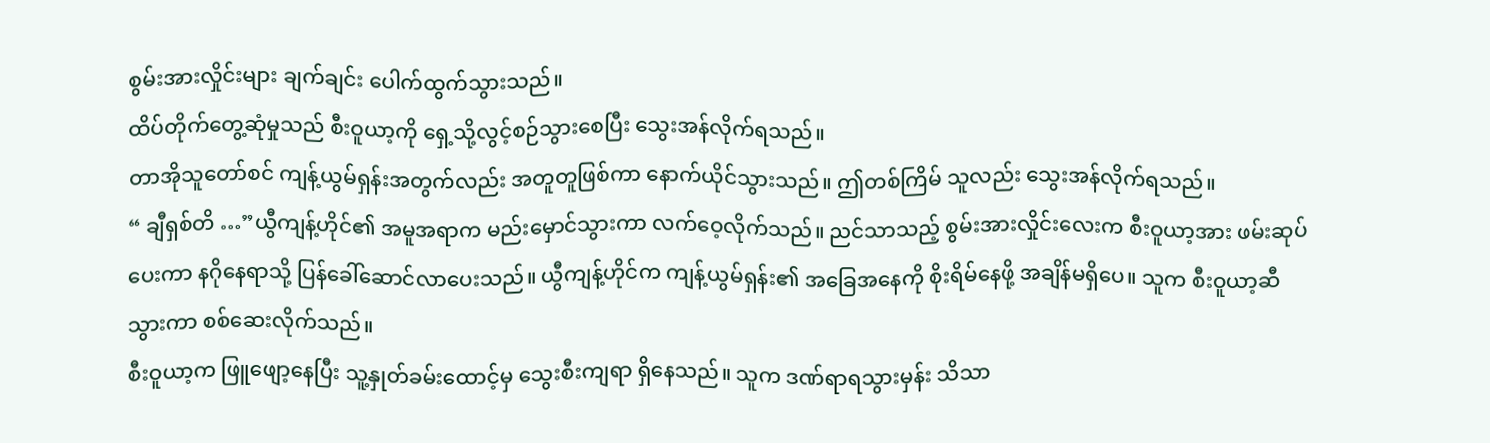စွမ်းအားလှိုင်းများ ချက်ချင်း ပေါက်ထွက်သွားသည်။
ထိပ်တိုက်တွေ့ဆုံမှုသည် စီးဝူယာ့ကို ရှေ့သို့လွင့်စဉ်သွားစေပြီး သွေးအန်လိုက်ရသည်။
တာအိုသူတော်စင် ကျန့်ယွမ်ရှန်းအတွက်လည်း အတူတူဖြစ်ကာ နောက်ယိုင်သွားသည်။ ဤတစ်ကြိမ် သူလည်း သွေးအန်လိုက်ရသည်။
“ ချီရှစ်တိ …”ယွီကျန့်ဟိုင်၏ အမူအရာက မည်းမှောင်သွားကာ လက်ဝေ့လိုက်သည်။ ညင်သာသည့် စွမ်းအားလှိုင်းလေးက စီးဝူယာ့အား ဖမ်းဆုပ်ပေးကာ နဂိုနေရာသို့ ပြန်ခေါ်ဆောင်လာပေးသည်။ ယွီကျန့်ဟိုင်က ကျန့်ယွမ်ရှန်း၏ အခြေအနေကို စိုးရိမ်နေဖို့ အချိန်မရှိပေ။ သူက စီးဝူယာ့ဆီ သွားကာ စစ်ဆေးလိုက်သည်။
စီးဝူယာ့က ဖြူဖျော့နေပြီး သူ့နှုတ်ခမ်းထောင့်မှ သွေးစီးကျရာ ရှိနေသည်။ သူက ဒဏ်ရာရသွားမှန်း သိသာ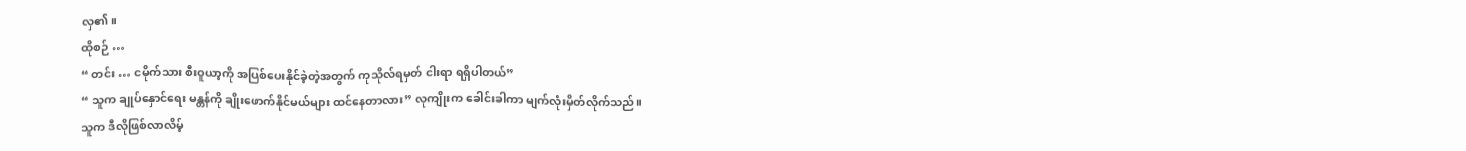လှ၏။
ထိုစဉ် …
“ တင်း … ငမိုက်သား စီးဝူယာ့ကို အပြစ်ပေးနိုင်ခဲ့တဲ့အတွက် ကုသိုလ်ရမှတ် ငါးရာ ရရှိပါတယ်”
“ သူက ချုပ်နှောင်ရေး မန္တန်ကို ချိုးဖောက်နိုင်မယ်များ ထင်နေတာလား” လုကျိုးက ခေါင်းခါကာ မျက်လုံးမှိတ်လိုက်သည်။
သူက ဒီလိုဖြစ်လာလိမ့်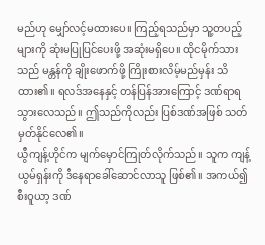မည်ဟု မျှော်လင့်မထားပေ။ ကြည့်ရသည်မှာ သူ့တပည့်များကို ဆုံးမပြုပြင်ပေးဖို့ အဆုံးမရှိပေ။ ထိုငမိုက်သားသည် မန္တန်ကို ချိုးဖောက်ဖို့ ကြိုးစားလိမ့်မည်မှန်း သိထား၏။ ရလဒ်အနေနှင့် တန်ပြန်အားကြောင့် ဒဏ်ရာရသွားလေသည်။ ဤသည်ကိုလည်း ပြစ်ဒဏ်အဖြစ် သတ်မှတ်နိုင်လေ၏။
ယွီကျန့်ဟိုင်က မျက်မှောင်ကြုတ်လိုက်သည်။ သူက ကျန့်ယွမ်ရှန်းကို ဒီနေရာခေါ်ဆောင်လာသူ ဖြစ်၏။ အကယ်၍ စီးဝူယာ့ ဒဏ်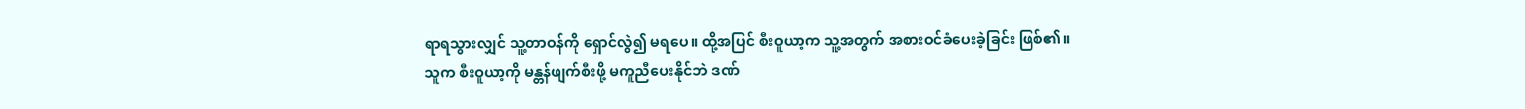ရာရသွားလျှင် သူ့တာဝန်ကို ရှောင်လွဲ၍ မရပေ။ ထို့အပြင် စီးဝူယာ့က သူ့အတွက် အစားဝင်ခံပေးခဲ့ခြင်း ဖြစ်၏။ သူက စီးဝူယာ့ကို မန္တန်ဖျက်စီးဖို့ မကူညီပေးနိုင်ဘဲ ဒဏ်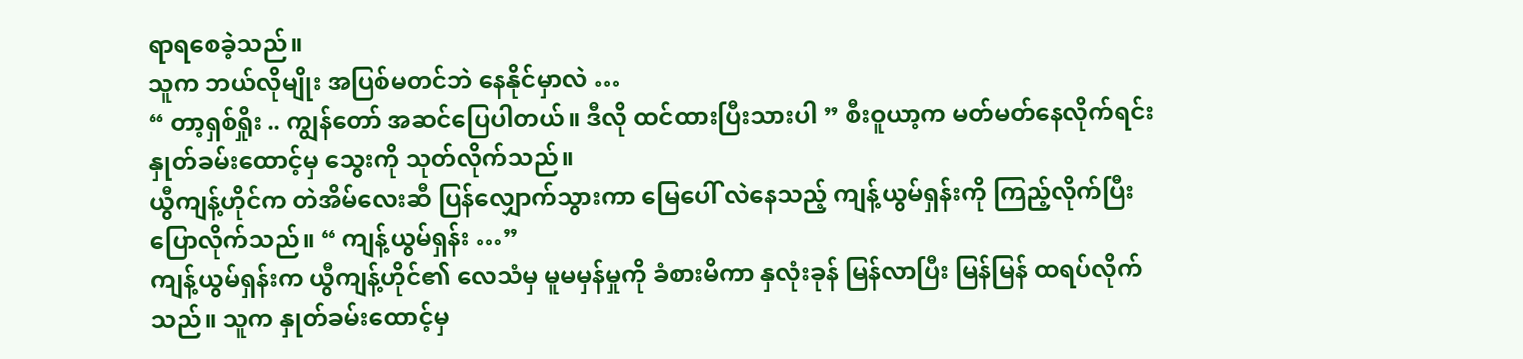ရာရစေခဲ့သည်။
သူက ဘယ်လိုမျိုး အပြစ်မတင်ဘဲ နေနိုင်မှာလဲ …
“ တာ့ရှစ်ရှိုး .. ကျွန်တော် အဆင်ပြေပါတယ်။ ဒီလို ထင်ထားပြီးသားပါ ” စီးဝူယာ့က မတ်မတ်နေလိုက်ရင်း နှုတ်ခမ်းထောင့်မှ သွေးကို သုတ်လိုက်သည်။
ယွီကျန့်ဟိုင်က တဲအိမ်လေးဆီ ပြန်လျှောက်သွားကာ မြေပေါ် လဲနေသည့် ကျန့်ယွမ်ရှန်းကို ကြည့်လိုက်ပြီး ပြောလိုက်သည်။ “ ကျန့်ယွမ်ရှန်း …”
ကျန့်ယွမ်ရှန်းက ယွီကျန့်ဟိုင်၏ လေသံမှ မူမမှန်မှုကို ခံစားမိကာ နှလုံးခုန် မြန်လာပြီး မြန်မြန် ထရပ်လိုက်သည်။ သူက နှုတ်ခမ်းထောင့်မှ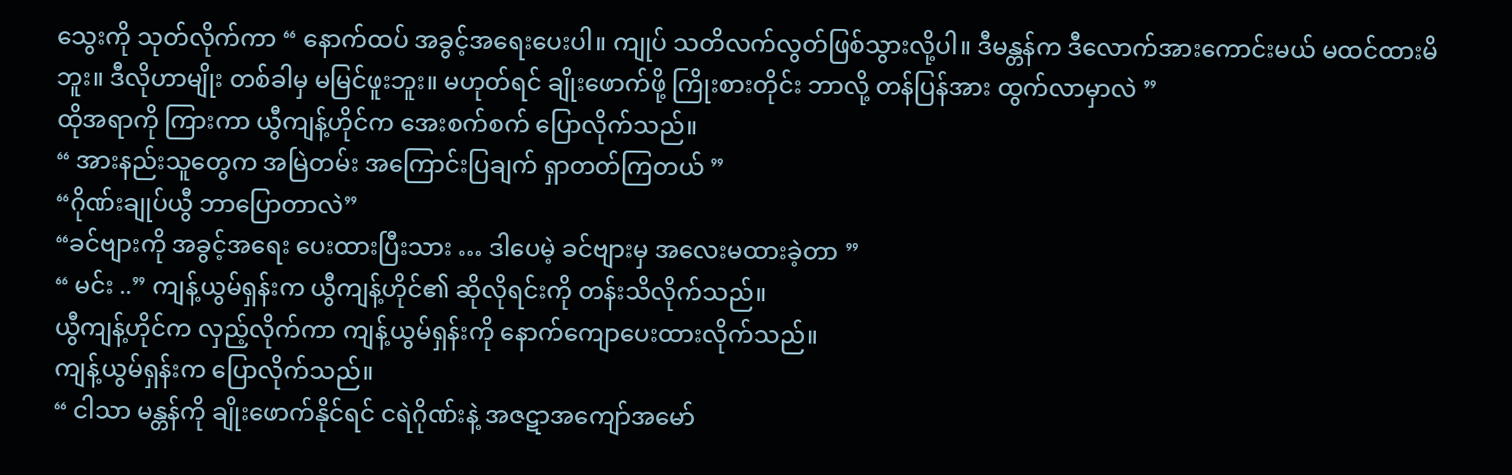သွေးကို သုတ်လိုက်ကာ “ နောက်ထပ် အခွင့်အရေးပေးပါ။ ကျုပ် သတိလက်လွတ်ဖြစ်သွားလို့ပါ။ ဒီမန္တန်က ဒီလောက်အားကောင်းမယ် မထင်ထားမိဘူး။ ဒီလိုဟာမျိုး တစ်ခါမှ မမြင်ဖူးဘူး။ မဟုတ်ရင် ချိုးဖောက်ဖို့ ကြိုးစားတိုင်း ဘာလို့ တန်ပြန်အား ထွက်လာမှာလဲ ”
ထိုအရာကို ကြားကာ ယွီကျန့်ဟိုင်က အေးစက်စက် ပြောလိုက်သည်။
“ အားနည်းသူတွေက အမြဲတမ်း အကြောင်းပြချက် ရှာတတ်ကြတယ် ”
“ဂိုဏ်းချုပ်ယွီ ဘာပြောတာလဲ”
“ခင်ဗျားကို အခွင့်အရေး ပေးထားပြီးသား … ဒါပေမဲ့ ခင်ဗျားမှ အလေးမထားခဲ့တာ ”
“ မင်း ..” ကျန့်ယွမ်ရှန်းက ယွီကျန့်ဟိုင်၏ ဆိုလိုရင်းကို တန်းသိလိုက်သည်။
ယွီကျန့်ဟိုင်က လှည့်လိုက်ကာ ကျန့်ယွမ်ရှန်းကို နောက်ကျောပေးထားလိုက်သည်။
ကျန့်ယွမ်ရှန်းက ပြောလိုက်သည်။
“ ငါသာ မန္တန်ကို ချိုးဖောက်နိုင်ရင် ငရဲဂိုဏ်းနဲ့ အဇဋာအကျော်အမော်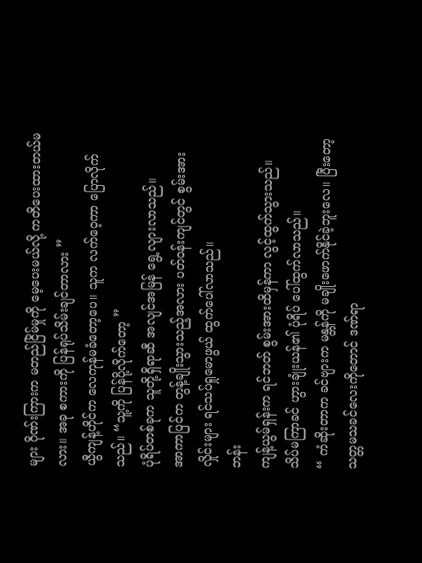များ ဂိုဏ်းကြားက မတည်ငြိမ်မှုကို မေ့ပေးမယ်လို့ ကတိပေးထားတယ်မလား။ အခု စကားကို ပြန်ရုပ်သိမ်းချင်တာလား ”
ယွီကျန့်ဟိုင်က လေကုန်မခံတော့ပေ။ သူက လက်ဝေ့ကာ ပြောလိုက်သည်။ “သူ့ကို ပြန်ပို့လိုက်တော့ ”
ပုံရိပ်တစ်ခုက သူတို့ရှိရာဆီ အလျင်အမြန် ရွေ့လျားလာသည်။
အာကာပြင်က တွန့်ချိုးသွားသည့်အလား ပတ်ဝန်းကျင်တွင် စွမ်းအားလှိုင်းများ ရင်သပ်ရှုမောဖွယ် ထွက်ပေါ်လာသည်။
ဘန်း
ကျန့်ယွမ်ရှန်းက ရင်ဘတ် စွမ်းအားထိမှန်ကာ လွင့်ထွက်သွားသည်။
သိပ်မကြာခင် ဟွားချုံးယန်၏ ပုံရိပ် ပေါ်ထွက်လာသည်။
“ ကံဆိုးတာက ခင်ဗျားက မန္တန်ကို မချိုးဖောက်နိုင်ခဲ့ဘူးလေ။ ပြီးတော့ သတ္တမသခင်လေးကိုတောင် ဒဏ်ရာ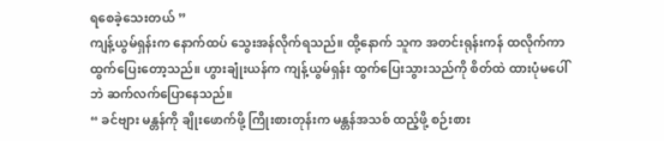ရစေခဲ့သေးတယ် ”
ကျန့်ယွမ်ရှန်းက နောက်ထပ် သွေးအန်လိုက်ရသည်။ ထို့နောက် သူက အတင်းရုန်းကန် ထလိုက်ကာ ထွက်ပြေးတော့သည်။ ဟွားချုံးယန်က ကျန့်ယွမ်ရှန်း ထွက်ပြေးသွားသည်ကို စိတ်ထဲ ထားပုံမပေါ်ဘဲ ဆက်လက်ပြောနေသည်။
“ ခင်ဗျား မန္တန်ကို ချိုးဖောက်ဖို့ ကြိုးစားတုန်းက မန္တန်အသစ် ထည့်ဖို့ စဉ်းစား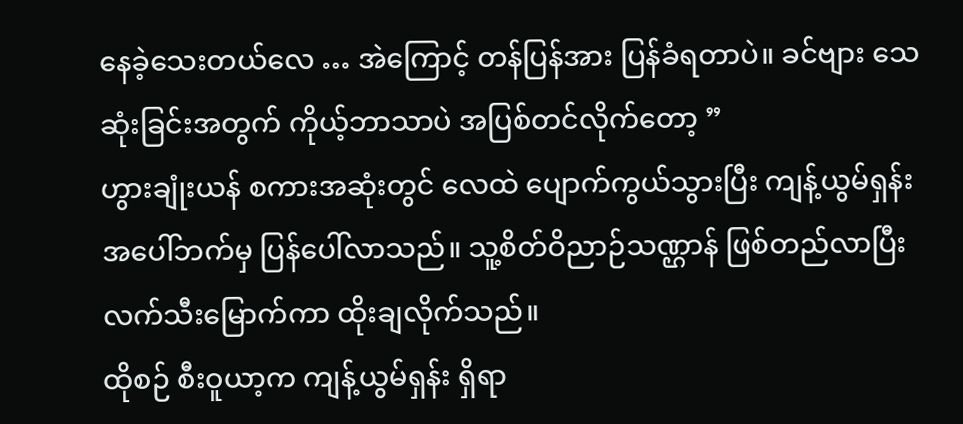နေခဲ့သေးတယ်လေ … အဲကြောင့် တန်ပြန်အား ပြန်ခံရတာပဲ။ ခင်ဗျား သေဆုံးခြင်းအတွက် ကိုယ့်ဘာသာပဲ အပြစ်တင်လိုက်တော့ ”
ဟွားချုံးယန် စကားအဆုံးတွင် လေထဲ ပျောက်ကွယ်သွားပြီး ကျန့်ယွမ်ရှန်း အပေါ်ဘက်မှ ပြန်ပေါ်လာသည်။ သူ့စိတ်ဝိညာဉ်သဏ္ဌာန် ဖြစ်တည်လာပြီး လက်သီးမြောက်ကာ ထိုးချလိုက်သည်။
ထိုစဉ် စီးဝူယာ့က ကျန့်ယွမ်ရှန်း ရှိရာ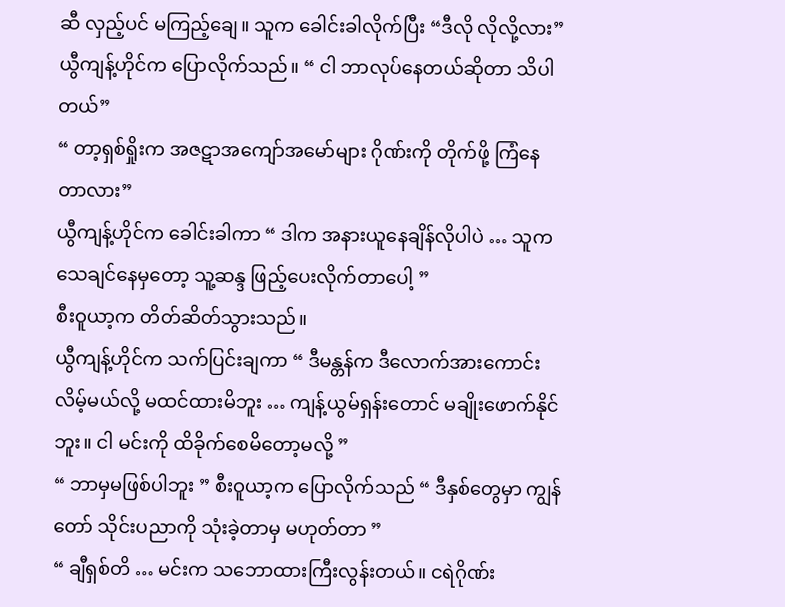ဆီ လှည့်ပင် မကြည့်ချေ။ သူက ခေါင်းခါလိုက်ပြီး “ဒီလို လိုလို့လား”
ယွီကျန့်ဟိုင်က ပြောလိုက်သည်။ “ ငါ ဘာလုပ်နေတယ်ဆိုတာ သိပါတယ်”
“ တာ့ရှစ်ရှိုးက အဇဋာအကျော်အမော်များ ဂိုဏ်းကို တိုက်ဖို့ ကြံနေတာလား”
ယွီကျန့်ဟိုင်က ခေါင်းခါကာ “ ဒါက အနားယူနေချိန်လိုပါပဲ … သူက သေချင်နေမှတော့ သူ့ဆန္ဒ ဖြည့်ပေးလိုက်တာပေါ့ ”
စီးဝူယာ့က တိတ်ဆိတ်သွားသည်။
ယွီကျန့်ဟိုင်က သက်ပြင်းချကာ “ ဒီမန္တန်က ဒီလောက်အားကောင်းလိမ့်မယ်လို့ မထင်ထားမိဘူး … ကျန့်ယွမ်ရှန်းတောင် မချိုးဖောက်နိုင်ဘူး။ ငါ မင်းကို ထိခိုက်စေမိတော့မလို့ ”
“ ဘာမှမဖြစ်ပါဘူး ” စီးဝူယာ့က ပြောလိုက်သည် “ ဒီနှစ်တွေမှာ ကျွန်တော် သိုင်းပညာကို သုံးခဲ့တာမှ မဟုတ်တာ ”
“ ချီရှစ်တိ … မင်းက သဘောထားကြီးလွန်းတယ်။ ငရဲဂိုဏ်း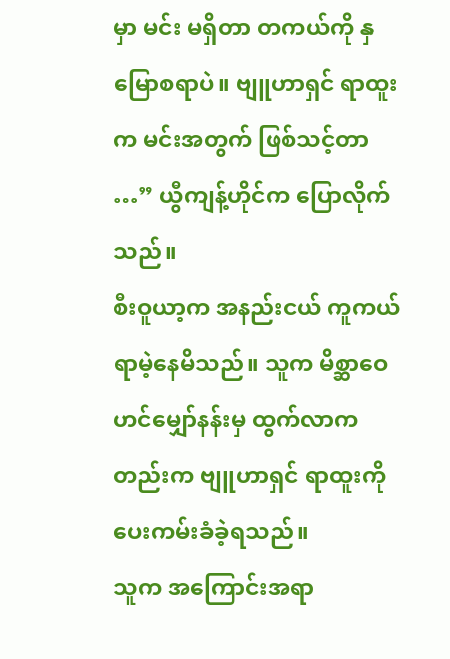မှာ မင်း မရှိတာ တကယ်ကို နှမြောစရာပဲ။ ဗျူဟာရှင် ရာထူးက မင်းအတွက် ဖြစ်သင့်တာ …” ယွီကျန့်ဟိုင်က ပြောလိုက်သည်။
စီးဝူယာ့က အနည်းငယ် ကူကယ်ရာမဲ့နေမိသည်။ သူက မိစ္ဆာဝေဟင်မျှော်နန်းမှ ထွက်လာကတည်းက ဗျူဟာရှင် ရာထူးကို ပေးကမ်းခံခဲ့ရသည်။
သူက အကြောင်းအရာ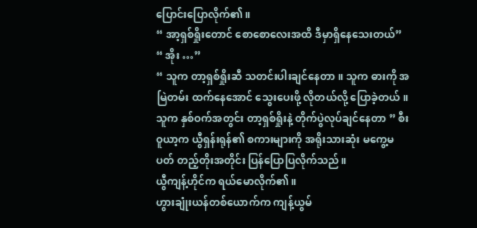ပြောင်းပြောလိုက်၏။
“ အာ့ရှစ်ရှိုးတောင် စောစောလေးအထိ ဒီမှာရှိနေသေးတယ်”
“ အိုး …”
“ သူက တာ့ရှစ်ရှိုးဆီ သတင်းပါးချင်နေတာ။ သူက ဓားကို အမြဲတမ်း ထက်နေအောင် သွေးပေးဖို့ လိုတယ်လို့ ပြောခဲ့တယ်။ သူက နှစ်ဝက်အတွင်း တာ့ရှစ်ရှိုးနဲ့ တိုက်ပွဲလုပ်ချင်နေတာ ” စီးဝူယာ့က ယွီရှန်းရုန်၏ စကားများကို အရိုးသားဆုံး မကွေ့မပတ် တည့်တိုးအတိုင်း ပြန်ပြောပြလိုက်သည်။
ယွီကျန့်ဟိုင်က ရယ်မောလိုက်၏။
ဟွားချုံးယန်တစ်ယောက်က ကျန့်ယွမ်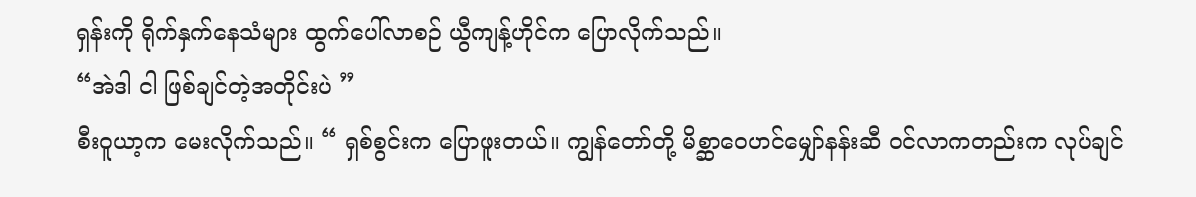ရှန်းကို ရိုက်နှက်နေသံများ ထွက်ပေါ်လာစဉ် ယွီကျန့်ဟိုင်က ပြောလိုက်သည်။
“အဲဒါ ငါ ဖြစ်ချင်တဲ့အတိုင်းပဲ ”
စီးဝူယာ့က မေးလိုက်သည်။ “ ရှစ်စွင်းက ပြောဖူးတယ်။ ကျွန်တော်တို့ မိစ္ဆာဝေဟင်မျှော်နန်းဆီ ဝင်လာကတည်းက လုပ်ချင်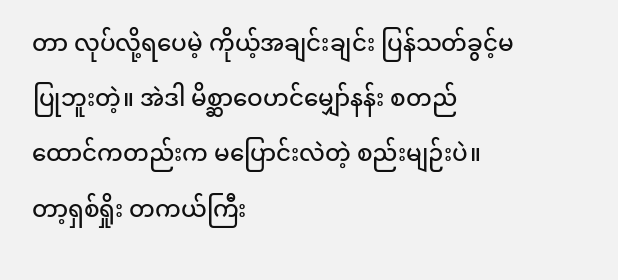တာ လုပ်လို့ရပေမဲ့ ကိုယ့်အချင်းချင်း ပြန်သတ်ခွင့်မပြုဘူးတဲ့။ အဲဒါ မိစ္ဆာဝေဟင်မျှော်နန်း စတည်ထောင်ကတည်းက မပြောင်းလဲတဲ့ စည်းမျဉ်းပဲ။ တာ့ရှစ်ရှိုး တကယ်ကြီး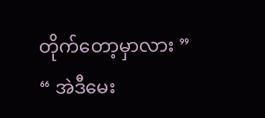တိုက်တော့မှာလား ”
“ အဲဒီမေး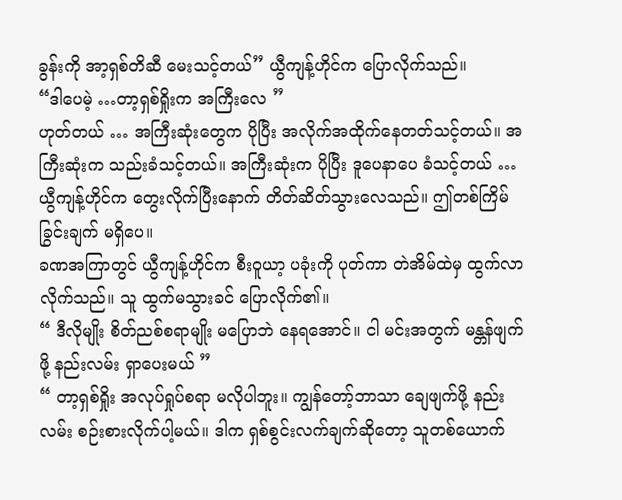ခွန်းကို အာ့ရှစ်တိဆီ မေးသင့်တယ်” ယွီကျန့်ဟိုင်က ပြောလိုက်သည်။
“ဒါပေမဲ့ …တာ့ရှစ်ရှိုးက အကြီးလေ ”
ဟုတ်တယ် … အကြီးဆုံးတွေက ပိုပြီး အလိုက်အထိုက်နေတတ်သင့်တယ်။ အကြီးဆုံးက သည်းခံသင့်တယ်။ အကြီးဆုံးက ပိုပြီး ဒူပေနာပေ ခံသင့်တယ် …
ယွီကျန့်ဟိုင်က တွေးလိုက်ပြီးနောက် တိတ်ဆိတ်သွားလေသည်။ ဤတစ်ကြိမ် ခြွင်းချက် မရှိပေ။
ခဏအကြာတွင် ယွီကျန့်ဟိုင်က စီးဝူယာ့ ပခုံးကို ပုတ်ကာ တဲအိမ်ထဲမှ ထွက်လာလိုက်သည်။ သူ ထွက်မသွားခင် ပြောလိုက်၏။
“ ဒီလိုမျိုး စိတ်ညစ်စရာမျိုး မပြောဘဲ နေရအောင်။ ငါ မင်းအတွက် မန္တန်ဖျက်ဖို့ နည်းလမ်း ရှာပေးမယ် ”
“ တာ့ရှစ်ရှိုး အလုပ်ရှုပ်စရာ မလိုပါဘူး။ ကျွန်တော့်ဘာသာ ချေဖျက်ဖို့ နည်းလမ်း စဉ်းစားလိုက်ပါ့မယ်။ ဒါက ရှစ်စွင်းလက်ချက်ဆိုတော့ သူတစ်ယောက်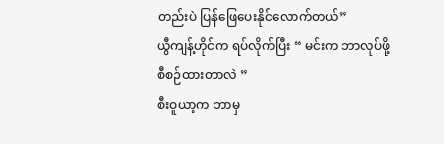တည်းပဲ ပြန်ဖြေပေးနိုင်လောက်တယ်”
ယွီကျန့်ဟိုင်က ရပ်လိုက်ပြီး “ မင်းက ဘာလုပ်ဖို့ စီစဉ်ထားတာလဲ ”
စီးဝူယာ့က ဘာမှ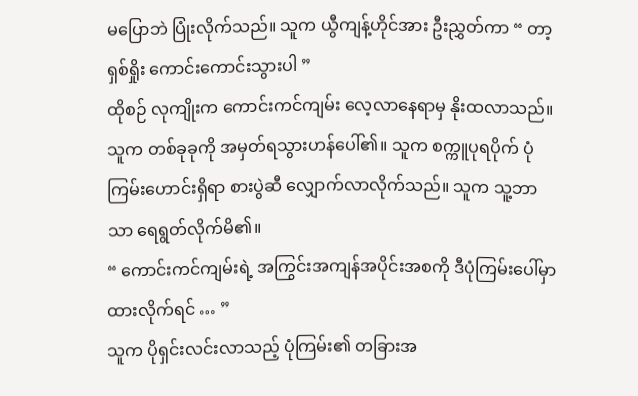မပြောဘဲ ပြုံးလိုက်သည်။ သူက ယွီကျန့်ဟိုင်အား ဦးညွှတ်ကာ “ တာ့ရှစ်ရှိုး ကောင်းကောင်းသွားပါ ”
ထိုစဉ် လုကျိုးက ကောင်းကင်ကျမ်း လေ့လာနေရာမှ နိုးထလာသည်။ သူက တစ်ခုခုကို အမှတ်ရသွားဟန်ပေါ်၏။ သူက စက္ကူပုရပိုက် ပုံကြမ်းဟောင်းရှိရာ စားပွဲဆီ လျှောက်လာလိုက်သည်။ သူက သူ့ဘာသာ ရေရွတ်လိုက်မိ၏။
“ ကောင်းကင်ကျမ်းရဲ့ အကြွင်းအကျန်အပိုင်းအစကို ဒီပုံကြမ်းပေါ်မှာ ထားလိုက်ရင် … ”
သူက ပိုရှင်းလင်းလာသည့် ပုံကြမ်း၏ တခြားအ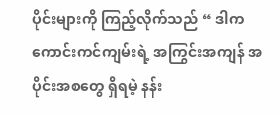ပိုင်းများကို ကြည့်လိုက်သည် “ ဒါက ကောင်းကင်ကျမ်းရဲ့ အကြွင်းအကျန် အပိုင်းအစတွေ ရှိရမဲ့ နန်း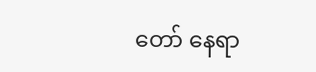တော် နေရာ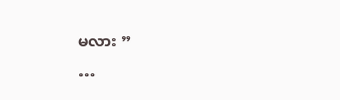မလား ”
…